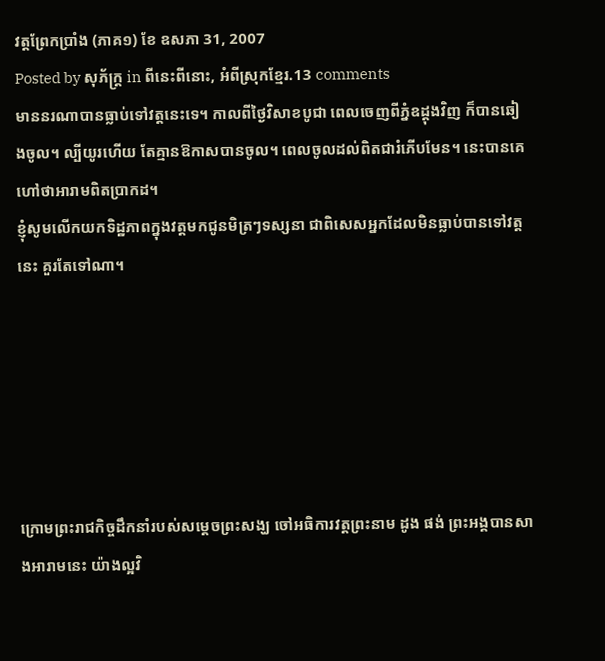វត្តព្រែកប្រាំង (ភាគ១) ខែ ឧសភា 31, 2007
Posted by សុភ័ក្ត្រ in ពីនេះពីនោះ, អំពីស្រុកខ្មែរ.13 comments
មាននរណាបានធ្លាប់ទៅវត្តនេះទេ។ កាលពីថ្ងៃវិសាខបូជា ពេលចេញពីភ្នំឧដ្ដុងវិញ ក៏បានឆៀងចូល។ ល្បីយូរហើយ តែគ្មានឱកាសបានចូល។ ពេលចូលដល់ពិតជារំភើបមែន។ នេះបានគេហៅថាអារាមពិតប្រាកដ។
ខ្ញុំសូមលើកយកទិដ្ឋភាពក្នុងវត្តមកជូនមិត្រៗទស្សនា ជាពិសេសអ្នកដែលមិនធ្លាប់បានទៅវត្តនេះ គួរតែទៅណា។






ក្រោមព្រះរាជកិច្ចដឹកនាំរបស់សម្ដេចព្រះសង្ឃ ចៅអធិការវត្តព្រះនាម ដូង ផង់ ព្រះអង្គបានសាងអារាមនេះ យ៉ាងល្អវិ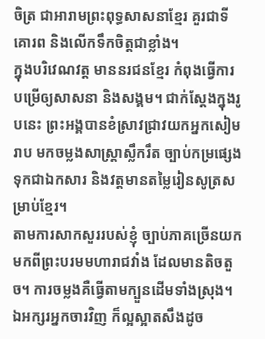ចិត្រ ជាអារាមព្រះពុទ្ធសាសនាខ្មែរ គួរជាទីគោរព និងលើកទឹកចិត្តជាខ្លាំង។
ក្នុងបរិវេណវត្ត មាននរជនខ្មែរ កំពុងធ្វើការបម្រើឲ្យសាសនា និងសង្គម។ ជាក់ស្ដែងក្នុងរូបនេះ ព្រះអង្គបានខំស្រាវជ្រាវយកអ្នកសៀមរាប មកចម្លងសាស្ត្រាស្លឹករឹត ច្បាប់កម្រផ្សេង ទុកជាឯកសារ និងវត្តមានតម្លៃរៀនសូត្រសម្រាប់ខ្មែរ។
តាមការសាកសួររបស់ខ្ញុំ ច្បាប់ភាគច្រើនយកមកពីព្រះបរមមហារាជវាំង ដែលមានតិចតួច។ ការចម្លងគឺធ្វើតាមក្បួនដើមទាំងស្រុង។ ឯអក្សរអ្នកចារវិញ ក៏ល្អស្អាតសឹងដូច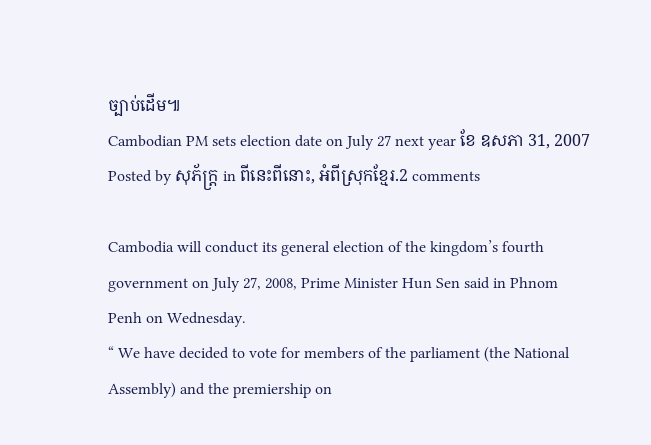ច្បាប់ដើម៕
Cambodian PM sets election date on July 27 next year ខែ ឧសភា 31, 2007
Posted by សុភ័ក្ត្រ in ពីនេះពីនោះ, អំពីស្រុកខ្មែរ.2 comments

Cambodia will conduct its general election of the kingdom’s fourth government on July 27, 2008, Prime Minister Hun Sen said in Phnom Penh on Wednesday.
“ We have decided to vote for members of the parliament (the National Assembly) and the premiership on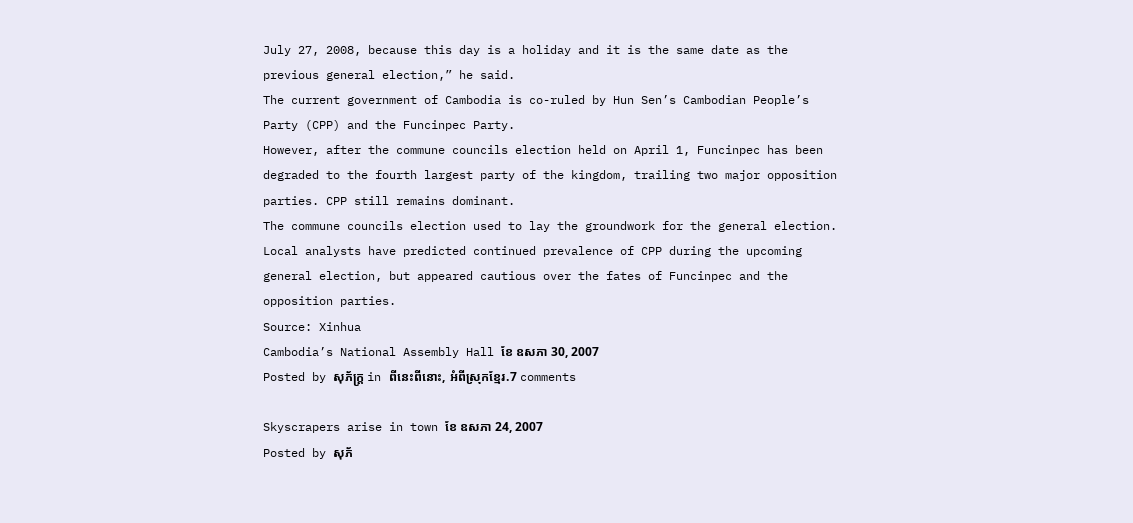July 27, 2008, because this day is a holiday and it is the same date as the previous general election,” he said.
The current government of Cambodia is co-ruled by Hun Sen’s Cambodian People’s Party (CPP) and the Funcinpec Party.
However, after the commune councils election held on April 1, Funcinpec has been degraded to the fourth largest party of the kingdom, trailing two major opposition parties. CPP still remains dominant.
The commune councils election used to lay the groundwork for the general election.
Local analysts have predicted continued prevalence of CPP during the upcoming general election, but appeared cautious over the fates of Funcinpec and the opposition parties.
Source: Xinhua
Cambodia’s National Assembly Hall ខែ ឧសភា 30, 2007
Posted by សុភ័ក្ត្រ in ពីនេះពីនោះ, អំពីស្រុកខ្មែរ.7 comments

Skyscrapers arise in town ខែ ឧសភា 24, 2007
Posted by សុភ័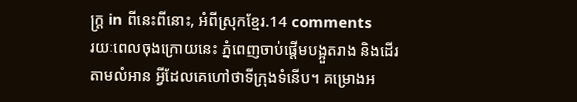ក្ត្រ in ពីនេះពីនោះ, អំពីស្រុកខ្មែរ.14 comments
រយៈពេលចុងក្រោយនេះ ភ្នំពេញចាប់ផ្ដើមបង្អួតរាង និងដើរតាមលំអាន អ្វីដែលគេហៅថាទីក្រុងទំនើប។ គម្រោងអ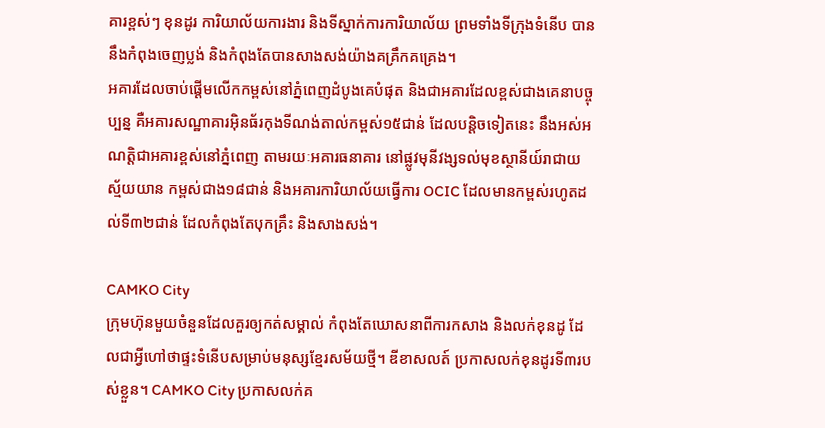គារខ្ពស់ៗ ខុនដូរ ការិយាល័យការងារ និងទីស្នាក់ការការិយាល័យ ព្រមទាំងទីក្រុងទំនើប បាននឹងកំពុងចេញប្លង់ និងកំពុងតែបានសាងសង់យ៉ាងគគ្រឹកគគ្រេង។
អគារដែលចាប់ផ្ដើមលើកកម្ពស់នៅភ្នំពេញដំបូងគេបំផុត និងជាអគារដែលខ្ពស់ជាងគេនាបច្ចុប្បន្ន គឺអគារសណ្ឋាគារអ៊ិនធ័រកុងទីណង់តាល់កម្ពស់១៥ជាន់ ដែលបន្តិចទៀតនេះ នឹងអស់អណត្តិជាអគារខ្ពស់នៅភ្នំពេញ តាមរយៈអគារធនាគារ នៅផ្លូវមុនីវង្សទល់មុខស្ថានីយ៍រាជាយស្ម័យយាន កម្ពស់ជាង១៨ជាន់ និងអគារការិយាល័យធ្វើការ OCIC ដែលមានកម្ពស់រហូតដល់ទី៣២ជាន់ ដែលកំពុងតែបុកគ្រឹះ និងសាងសង់។

CAMKO City
ក្រុមហ៊ុនមួយចំនួនដែលគួរឲ្យកត់សម្គាល់ កំពុងតែឃោសនាពីការកសាង និងលក់ខុនដូ ដែលជាអ្វីហៅថាផ្ទះទំនើបសម្រាប់មនុស្សខ្មែរសម័យថ្មី។ ឌីខាសលត៍ ប្រកាសលក់ខុនដូរទី៣របស់ខ្លួន។ CAMKO City ប្រកាសលក់គ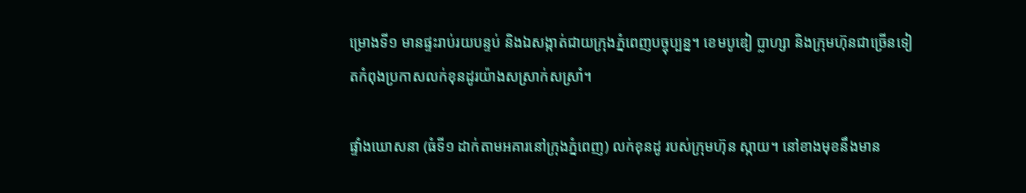ម្រោងទី១ មានផ្ទះរាប់រយបន្ទប់ និងឯសង្កាត់ជាយក្រុងភ្នំពេញបច្ចុប្បន្ន។ ខេមបូឌៀ ប្លាហ្សា និងក្រុមហ៊ុនជាច្រើនទៀតកំពុងប្រកាសលក់ខុនដូរយ៉ាងសស្រាក់សស្រាំ។

ផ្ទាំងឃោសនា (ធំទី១ ដាក់តាមអគារនៅក្រុងភ្នំពេញ) លក់ខុនដូ របស់ក្រុមហ៊ុន ស្កាយ។ នៅខាងមុខនឹងមាន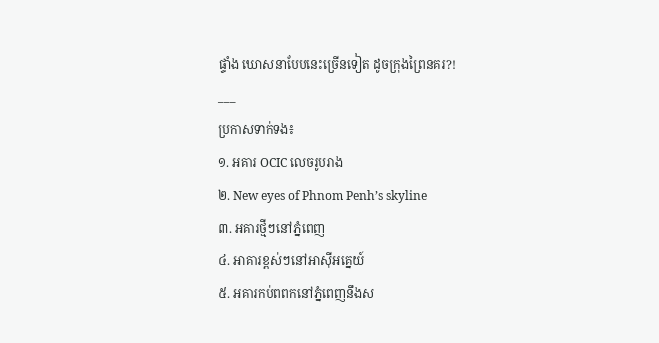ផ្ទាំង ឃោសនាបែបនេះច្រើនទៀត ដូចក្រុងព្រៃនគរ?!
___
ប្រកាសទាក់ទង៖
១. អគារ OCIC លេចរូបរាង
២. New eyes of Phnom Penh’s skyline
៣. អគារថ្មីៗនៅភ្នំពេញ
៤. អាគារខ្ពស់ៗនៅអាស៊ីអគ្នេយ៍
៥. អគារកប់ពពកនៅភ្នំពេញនឹងស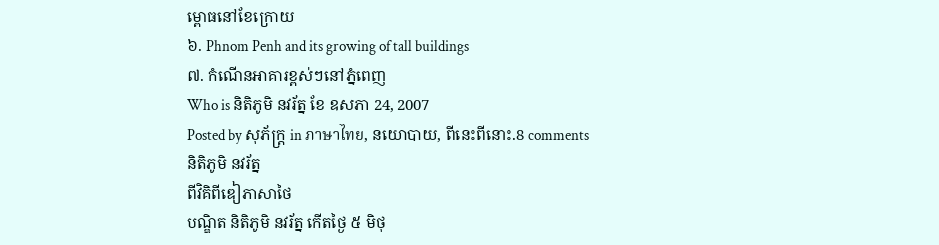ម្ពោធនៅខែក្រោយ
៦. Phnom Penh and its growing of tall buildings
៧. កំណើនអាគារខ្ពស់ៗនៅភ្នំពេញ
Who is និតិភូមិ នវរ័ត្ន ខែ ឧសភា 24, 2007
Posted by សុភ័ក្ត្រ in ภาษาไทย, នយោបាយ, ពីនេះពីនោះ.8 comments
និតិភូមិ នវរ័ត្ន
ពីវិគិពីឌៀភាសាថៃ
បណ្ឌិត និតិភូមិ នវរ័ត្ន កើតថ្ងៃ ៥ មិថុ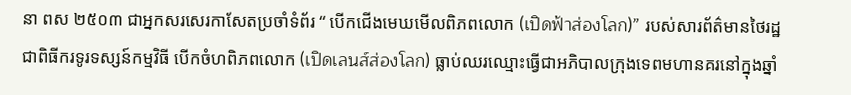នា ពស ២៥០៣ ជាអ្នកសរសេរកាសែតប្រចាំទំព័រ “ បើកជើងមេឃមើលពិភពលោក (เปิดฟ้าส่องโลก)” របស់សារព័ត៌មានថៃរដ្ឋ ជាពិធីករទូរទស្សន៍កម្មវិធី បើកចំហពិភពលោក (เปิดเลนส์ส่องโลก) ធ្លាប់ឈរឈ្មោះធ្វើជាអភិបាលក្រុងទេពមហានគរនៅក្នុងឆ្នាំ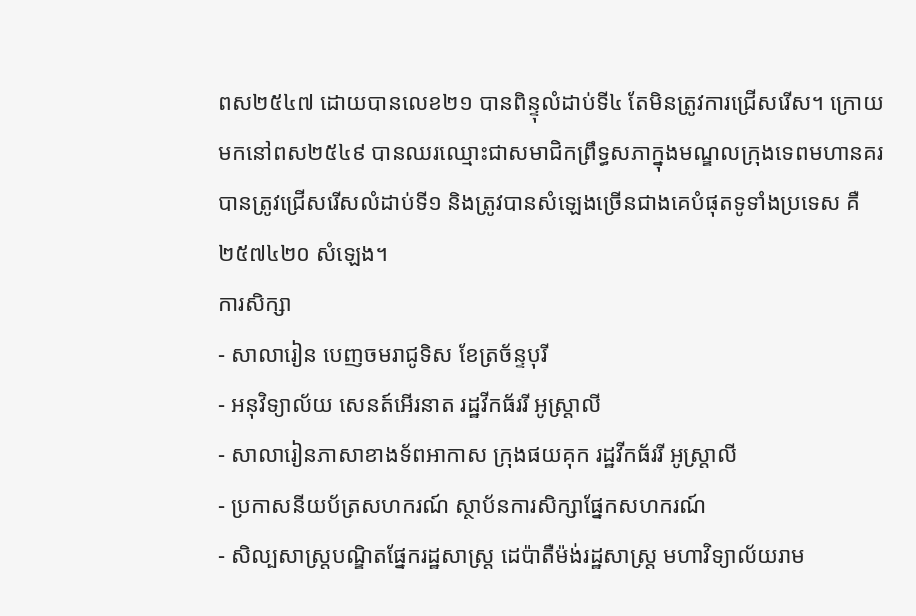ពស២៥៤៧ ដោយបានលេខ២១ បានពិន្ទុលំដាប់ទី៤ តែមិនត្រូវការជ្រើសរើស។ ក្រោយមកនៅពស២៥៤៩ បានឈរឈ្មោះជាសមាជិកព្រឹទ្ធសភាក្នុងមណ្ឌលក្រុងទេពមហានគរ បានត្រូវជ្រើសរើសលំដាប់ទី១ និងត្រូវបានសំឡេងច្រើនជាងគេបំផុតទូទាំងប្រទេស គឺ២៥៧៤២០ សំឡេង។
ការសិក្សា
- សាលារៀន បេញចមរាជូទិស ខែត្រច័ន្ទបុរី
- អនុវិទ្យាល័យ សេនត៍អើរនាត រដ្ឋវីកធ័ររី អូស្ត្រាលី
- សាលារៀនភាសាខាងទ័ពអាកាស ក្រុងផយគុក រដ្ឋវីកធ័ររី អូស្ត្រាលី
- ប្រកាសនីយប័ត្រសហករណ៍ ស្ថាប័នការសិក្សាផ្នែកសហករណ៍
- សិល្បសាស្ត្របណ្ឌិតផ្នែករដ្ឋសាស្ត្រ ដេប៉ាតឺម៉ង់រដ្ឋសាស្ត្រ មហាវិទ្យាល័យរាម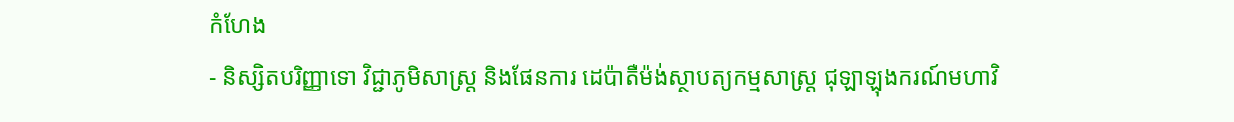កំហែង
- និស្សិតបរិញ្ញាទោ វិជ្ជាភូមិសាស្ត្រ និងផែនការ ដេប៉ាតឺម៉ង់ស្ថាបត្យកម្មសាស្ត្រ ជុឡាឡុងករណ៍មហាវិ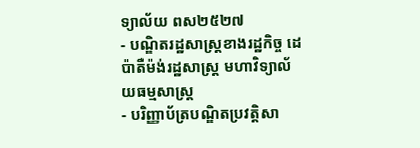ទ្យាល័យ ពស២៥២៧
- បណ្ឌិតរដ្ឋសាស្ត្រខាងរដ្ឋកិច្ច ដេប៉ាតឺម៉ង់រដ្ឋសាស្ត្រ មហាវិទ្យាល័យធម្មសាស្ត្រ
- បរិញ្ញាប័ត្របណ្ឌិតប្រវត្តិសា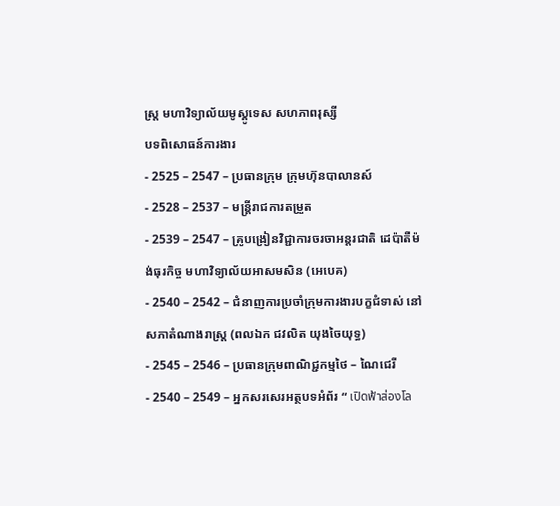ស្ត្រ មហាវិទ្យាល័យមូស្គូទេស សហភាពរុស្សី
បទពិសោធន៍ការងារ
- 2525 – 2547 – ប្រធានក្រុម ក្រុមហ៊ុនបាលានស៍
- 2528 – 2537 – មន្ត្រីរាជការតម្រួត
- 2539 – 2547 – គ្រូបង្រៀនវិជ្ជាការចរចាអន្តរជាតិ ដេប៉ាតឺម៉ង់ធុរកិច្ច មហាវិទ្យាល័យអាសមសិន (អេបេគ)
- 2540 – 2542 – ជំនាញការប្រចាំក្រុមការងារបក្ខជំទាស់ នៅសភាតំណាងរាស្ត្រ (ពលឯក ជវលិត យុងចៃយុទ្ធ)
- 2545 – 2546 – ប្រធានក្រុមពាណិជ្ជកម្មថៃ – ណៃជេរី
- 2540 – 2549 – អ្នកសរសេរអត្ថបទអំព័រ “ เปิดฟ้าส่องโล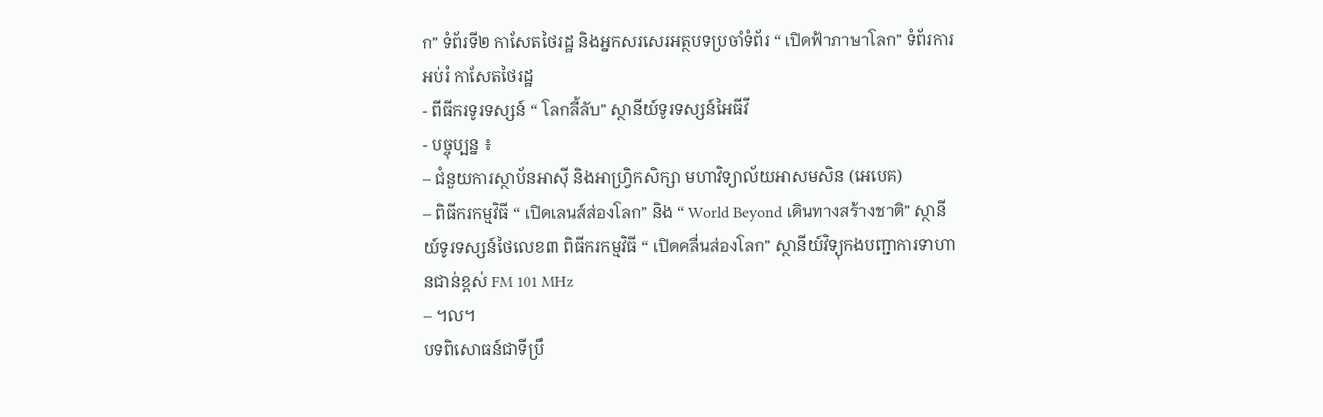ก” ទំព័រទី២ កាសែតថៃរដ្ឋ និងអ្នកសរសេរអត្ថបទប្រចាំទំព័រ “ เปิดฟ้าภาษาโลก” ទំព័រការអប់រំ កាសែតថៃរដ្ឋ
- ពីធីករទូរទស្សន៍ “ โลกลี้ลับ” ស្ថានីយ៍ទូរទស្សន៍អៃធីវី
- បច្ចុប្បន្ន ៖
– ជំនួយការស្ថាប័នអាស៊ី និងអាហ្វ្រិកសិក្សា មហាវិទ្យាល័យអាសមសិន (អេបេគ)
– ពិធីករកម្មវិធី “ เปิดเลนส์ส่องโลก” និង “ World Beyond เดินทางสร้างชาติ” ស្ថានីយ៍ទូរទស្សន៍ថៃលេខ៣ ពិធីករកម្មវិធី “ เปิดคลื่นส่องโลก” ស្ថានីយ៍វិទ្យុកងបញ្ជាការទាហានជាន់ខ្ពស់ FM 101 MHz
– ។ល។
បទពិសោធន៍ជាទីប្រឹ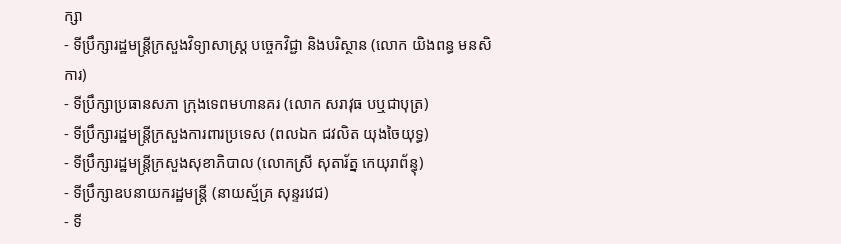ក្សា
- ទីប្រឹក្សារដ្ឋមន្ត្រីក្រសួងវិទ្យាសាស្ត្រ បច្ចេកវិជ្ជា និងបរិស្ថាន (លោក យិងពន្ធ មនសិការ)
- ទីប្រឹក្សាប្រធានសភា ក្រុងទេពមហានគរ (លោក សរាវុធ បឬជាបុត្រ)
- ទីប្រឹក្សារដ្ឋមន្ត្រីក្រសួងការពារប្រទេស (ពលឯក ជវលិត យុងចៃយុទ្ធ)
- ទីប្រឹក្សារដ្ឋមន្ត្រីក្រសួងសុខាភិបាល (លោកស្រី សុតារ័ត្ន កេយុរាព័ន្ធុ)
- ទីប្រឹក្សាឧបនាយករដ្ឋមន្ត្រី (នាយស្ម័គ្រ សុន្ទរវេជ)
- ទី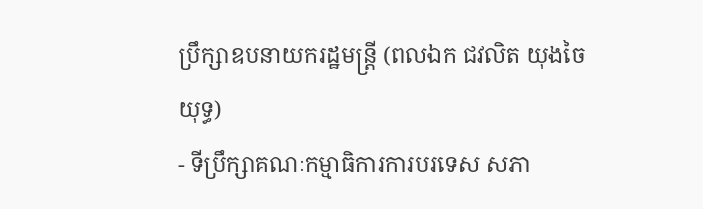ប្រឹក្សាឧបនាយករដ្ឋមន្ត្រី (ពលឯក ជវលិត យុងចៃយុទ្ធ)
- ទីប្រឹក្សាគណៈកម្មាធិការការបរទេស សភា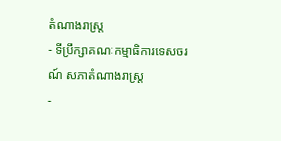តំណាងរាស្ត្រ
- ទីប្រឹក្សាគណៈកម្មាធិការទេសចរណ៍ សភាតំណាងរាស្ត្រ
-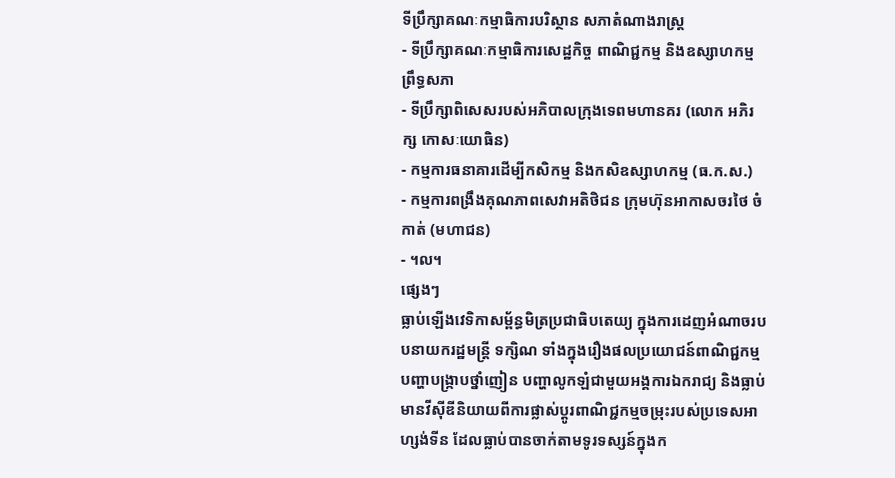ទីប្រឹក្សាគណៈកម្មាធិការបរិស្ថាន សភាតំណាងរាស្ត្រ
- ទីប្រឹក្សាគណៈកម្មាធិការសេដ្ឋកិច្ច ពាណិជ្ជកម្ម និងឧស្សាហកម្ម ព្រឹទ្ធសភា
- ទីប្រឹក្សាពិសេសរបស់អភិបាលក្រុងទេពមហានគរ (លោក អភិរក្ស កោសៈយោធិន)
- កម្មការធនាគារដើម្បីកសិកម្ម និងកសិឧស្សាហកម្ម (ធ.ក.ស.)
- កម្មការពង្រឹងគុណភាពសេវាអតិថិជន ក្រុមហ៊ុនអាកាសចរថៃ ចំកាត់ (មហាជន)
- ។ល។
ផ្សេងៗ
ធ្លាប់ឡើងវេទិកាសម្ព័ន្ធមិត្រប្រជាធិបតេយ្យ ក្នុងការដេញអំណាចរបបនាយករដ្ឋមន្ត្រី ទក្សិណ ទាំងក្នុងរឿងផលប្រយោជន៍ពាណិជ្ជកម្ម បញ្ហាបង្ក្រាបថ្នាំញៀន បញ្ហាលូកឡំជាមួយអង្គការឯករាជ្យ និងធ្លាប់មានវីស៊ីឌីនិយាយពីការផ្លាស់ប្ដូរពាណិជ្ជកម្មចម្រុះរបស់ប្រទេសអាហ្សង់ទីន ដែលធ្លាប់បានចាក់តាមទូរទស្សន៍ក្នុងក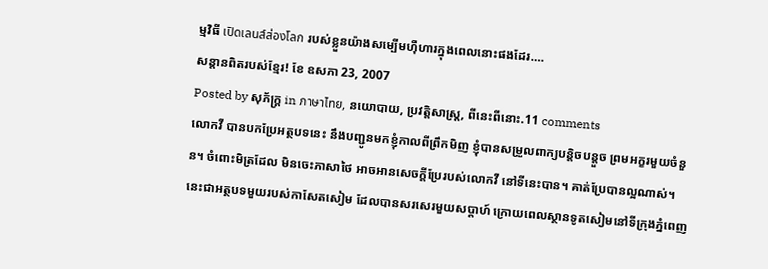ម្មវិធី เปิดเลนส์ส่องโลก របស់ខ្លួនយ៉ាងសម្បើមហ៊ឺហារក្នុងពេលនោះផងដែរ….
សន្ដានពិតរបស់ខ្មែរ! ខែ ឧសភា 23, 2007
Posted by សុភ័ក្ត្រ in ภาษาไทย, នយោបាយ, ប្រវត្តិសាស្ត្រ, ពីនេះពីនោះ.11 comments
លោកវី បានបកប្រែអត្ថបទនេះ នឹងបញ្ជូនមកខ្ញុំកាលពីព្រឹកមិញ ខ្ញុំបានសម្រួលពាក្យបន្តិចបន្តួច ព្រមអក្ខរមួយចំនួន។ ចំពោះមិត្រដែល មិនចេះភាសាថៃ អាចអានសេចក្ដីប្រែរបស់លោកវី នៅទីនេះបាន។ គាត់ប្រែបានល្អណាស់។
នេះជាអត្ថបទមួយរបស់កាសែតសៀម ដែលបានសរសេរមួយសប្ដាហ៍ ក្រោយពេលស្ថានទូតសៀមនៅទីក្រុងភ្នំពេញ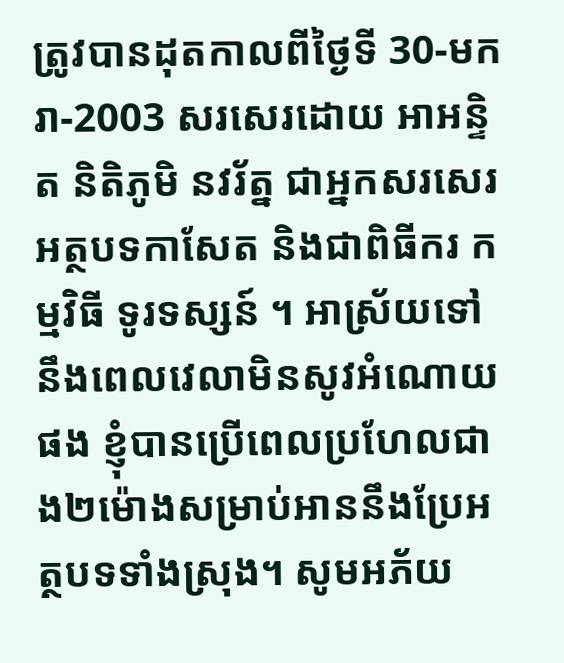ត្រូវបានដុតកាលពីថ្ងៃទី 30-មករា-2003 សរសេរដោយ អាអន្ទិត និតិភូមិ នវរ័ត្ន ជាអ្នកសរសេរអត្ថបទកាសែត និងជាពិធីករ កម្មវិធី ទូរទស្សន៍ ។ អាស្រ័យទៅនឹងពេលវេលាមិនសូវអំណោយផង ខ្ញុំបានប្រើពេលប្រហែលជាង២ម៉ោងសម្រាប់អាននឹងប្រែអត្ថបទទាំងស្រុង។ សូមអភ័យ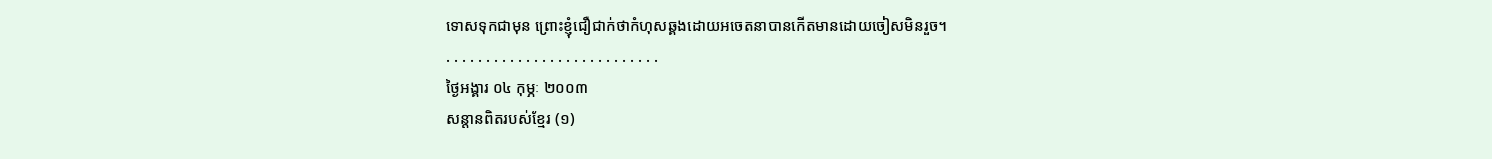ទោសទុកជាមុន ព្រោះខ្ញុំជឿជាក់ថាកំហុសឆ្គងដោយអចេតនាបានកើតមានដោយចៀសមិនរួច។
. . . . . . . . . . . . . . . . . . . . . . . . . . .
ថ្ងៃអង្គារ ០៤ កុម្ភៈ ២០០៣
សន្តានពិតរបស់ខ្មែរ (១)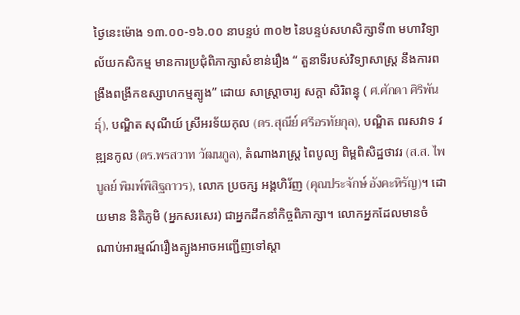ថ្ងៃនេះម៉ោង ១៣.០០-១៦.០០ នាបន្ទប់ ៣០២ នៃបន្ទប់សហសិក្សាទី៣ មហាវិទ្យាល័យកសិកម្ម មានការប្រជុំពិភាក្សាសំខាន់រឿង “ តួនាទីរបស់វិទ្យាសាស្ត្រ នឹងការពង្រឹងពង្រីកឧស្សាហកម្មត្បូង” ដោយ សាស្ត្រាចារ្យ សក្ដា សិរិពន្ធុ ( ศ.ศักดา ศิริพันธุ์), បណ្ឌិត សុណីយ៍ ស្រីអរទ័យកុល (ดร.สุณีย์ ศรีอรทัยกุล), បណ្ឌិត ពរសវាទ វឌ្ឍនកូល (ดร.พรสวาท วัฒนกูล), តំណាងរាស្ត្រ ពៃបូល្យ ពិម្ពពិសិដ្ឋថាវរ (ส.ส. ไพบูลย์ พิมพ์พิสิฐถาวร), លោក ប្រចក្ស អង្គហិរ័ញ (คุณประจักษ์ อังคะหิรัญ)។ ដោយមាន និតិភូមិ (អ្នកសរសេរ) ជាអ្នកដឹកនាំកិច្ចពិភាក្សា។ លោកអ្នកដែលមានចំណាប់អារម្មណ៍រឿងត្បូងអាចអញ្ជើញទៅស្តា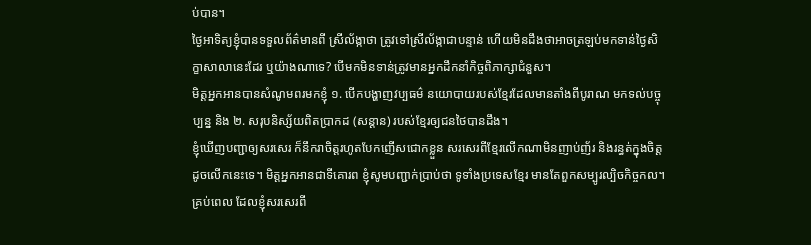ប់បាន។
ថ្ងៃអាទិត្យខ្ញុំបានទទួលព័ត៌មានពី ស្រីល័ង្កាថា ត្រូវទៅស្រីល័ង្កាជាបន្ទាន់ ហើយមិនដឹងថាអាចត្រឡប់មកទាន់ថ្ងៃសិក្ខាសាលានេះដែរ ឬយ៉ាងណាទេ? បើមកមិនទាន់ត្រូវមានអ្នកដឹកនាំកិច្ចពិភាក្សាជំនួស។
មិត្តអ្នកអានបានសំណូមពរមកខ្ញុំ ១. បើកបង្ហាញវប្បធម៌ នយោបាយរបស់ខ្មែរដែលមានតាំងពីបូរាណ មកទល់បច្ចុប្បន្ន និង ២. សរុបនិស្ស័យពិតប្រាកដ (សន្តាន) របស់ខ្មែរឲ្យជនថៃបានដឹង។
ខ្ញុំឃើញបញ្ជាឲ្យសរសេរ ក៏នឹករាចិត្តរហូតបែកញើសជោកខ្លួន សរសេរពីខ្មែរលើកណាមិនញាប់ញ័រ និងរន្ធត់ក្នុងចិត្តដូចលើកនេះទេ។ មិត្តអ្នកអានជាទីគោរព ខ្ញុំសូមបញ្ជាក់ប្រាប់ថា ទូទាំងប្រទេសខ្មែរ មានតែពួកសម្បូរល្បិចកិច្ចកល។ គ្រប់ពេល ដែលខ្ញុំសរសេរពី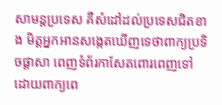សាមន្តប្រទេស គឺសំដៅដល់ប្រទេសជិតខាង មិត្តអ្នកអានសង្កេតឃើញទេថាពាក្យប្រទិចផ្តាសា ពេញទំព័រកាសែតពោរពេញទៅដោយពាក្យពេ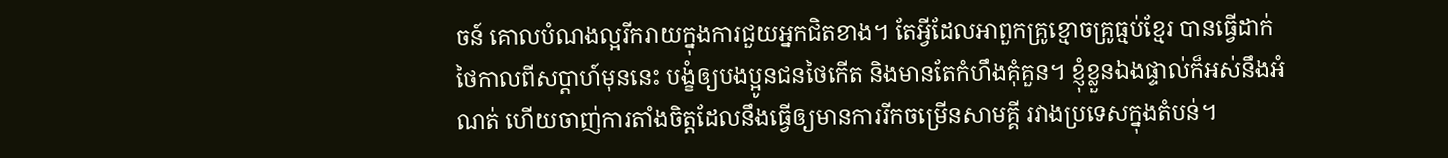ចន៍ គោលបំណងល្អរីករាយក្នុងការជួយអ្នកជិតខាង។ តែអ្វីដែលអាពួកគ្រូខ្មោចគ្រូធ្មប់ខ្មែរ បានធ្វើដាក់ថៃកាលពីសប្ដាហ៍មុននេះ បង្ខំឲ្យបងប្អូនជនថៃកើត និងមានតែកំហឹងគុំគួន។ ខ្ញុំខ្លួនឯងផ្ទាល់ក៏អស់នឹងអំណត់ ហើយចាញ់ការតាំងចិត្តដែលនឹងធ្វើឲ្យមានការរីកចម្រើនសាមគ្គី រវាងប្រទេសក្នុងតំបន់។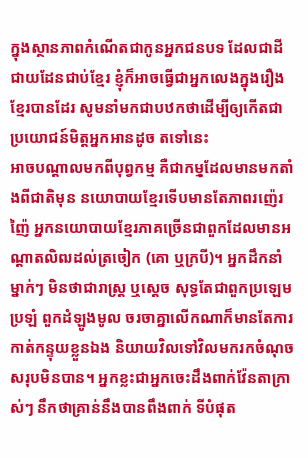ក្នុងស្ថានភាពកំណើតជាកូនអ្នកជនបទ ដែលជាដីជាយដែនជាប់ខ្មែរ ខ្ញុំក៏អាចធ្វើជាអ្នកលេងក្នុងរឿងខ្មែរបានដែរ សូមនាំមកជាបឋកថាដើម្បីឲ្យកើតជាប្រយោជន៍មិត្តអ្នកអានដូច តទៅនេះ
អាចបណ្តាលមកពីបុព្វកម្ម គឺជាកមុ្មដែលមានមកតាំងពីជាតិមុន នយោបាយខ្មែរទើបមានតែភាពរញ៉េរញ៉ៃ អ្នកនយោបាយខ្មែរភាគច្រើនជាពួកដែលមានអណ្តាតលិឍដល់ត្រចៀក (គោ ឬក្របី)។ អ្នកដឹកនាំម្នាក់ៗ មិនថាជារាស្ត្រ ឬស្តេច សុទ្ធតែជាពួកប្រឡេមប្រឡំ ពួកដំឡូងមូល ចរចាគ្នាលើកណាក៏មានតែការកាត់កន្ទុយខ្លួនឯង និយាយវិលទៅវិលមករកចំណុចសរុបមិនបាន។ អ្នកខ្លះជាអ្នកចេះដឹងពាក់វ៉ែនតាក្រាស់ៗ នឹកថាគ្រាន់នឹងបានពឹងពាក់ ទីបំផុត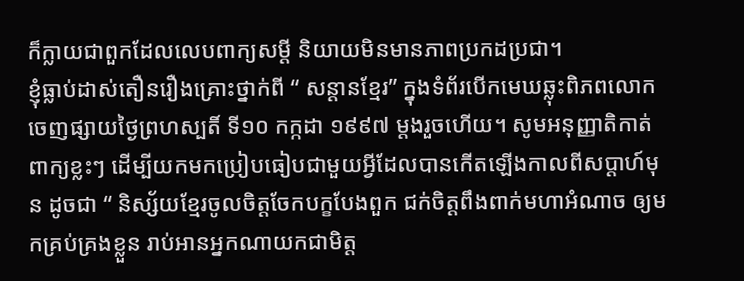ក៏ក្លាយជាពួកដែលលេបពាក្យសម្តី និយាយមិនមានភាពប្រកដប្រជា។
ខ្ញុំធ្លាប់ដាស់តឿនរឿងគ្រោះថ្នាក់ពី “ សន្តានខ្មែរ” ក្នុងទំព័របើកមេឃឆ្លុះពិភពលោក ចេញផ្សាយថ្ងៃព្រហស្បតិ៍ ទី១០ កក្កដា ១៩៩៧ ម្តងរួចហើយ។ សូមអនុញ្ញាតិកាត់ពាក្យខ្លះៗ ដើម្បីយកមកប្រៀបធៀបជាមួយអ្វីដែលបានកើតឡើងកាលពីសប្ដាហ៍មុន ដូចជា “ និស្ស័យខ្មែរចូលចិត្តចែកបក្ខបែងពួក ជក់ចិត្តពឹងពាក់មហាអំណាច ឲ្យមកគ្រប់គ្រងខ្លួន រាប់អានអ្នកណាយកជាមិត្ត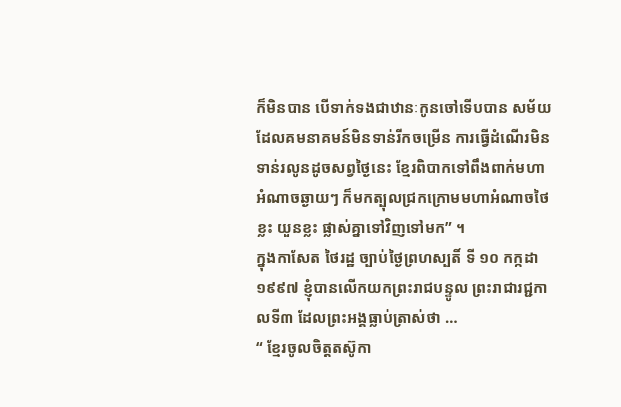ក៏មិនបាន បើទាក់ទងជាឋានៈកូនចៅទើបបាន សម័យដែលគមនាគមន៍មិនទាន់រីកចម្រើន ការធ្វើដំណើរមិនទាន់រលូនដូចសព្វថ្ងៃនេះ ខ្មែរពិបាកទៅពឹងពាក់មហាអំណាចឆ្ងាយៗ ក៏មកត្បុលជ្រកក្រោមមហាអំណាចថៃខ្លះ យួនខ្លះ ផ្លាស់គ្នាទៅវិញទៅមក” ។
ក្នុងកាសែត ថៃរដ្ឋ ច្បាប់ថ្ងៃព្រហស្បតិ៍ ទី ១០ កក្កដា ១៩៩៧ ខ្ញុំបានលើកយកព្រះរាជបន្ទូល ព្រះរាជារជ្ជកាលទី៣ ដែលព្រះអង្គធ្លាប់ត្រាស់ថា …
“ ខ្មែរចូលចិត្តតស៊ូកា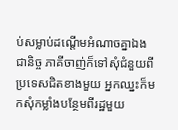ប់សម្លាប់ដណ្តើមអំណាចគ្នាឯងជានិច្ច ភាគីចាញ់ក៏ទៅសុំជំនួយពីប្រទេសជិតខាងមួយ អ្នកឈ្នះក៏មកសុំកម្លាំងបន្ថែមពីរដ្ឋមួយ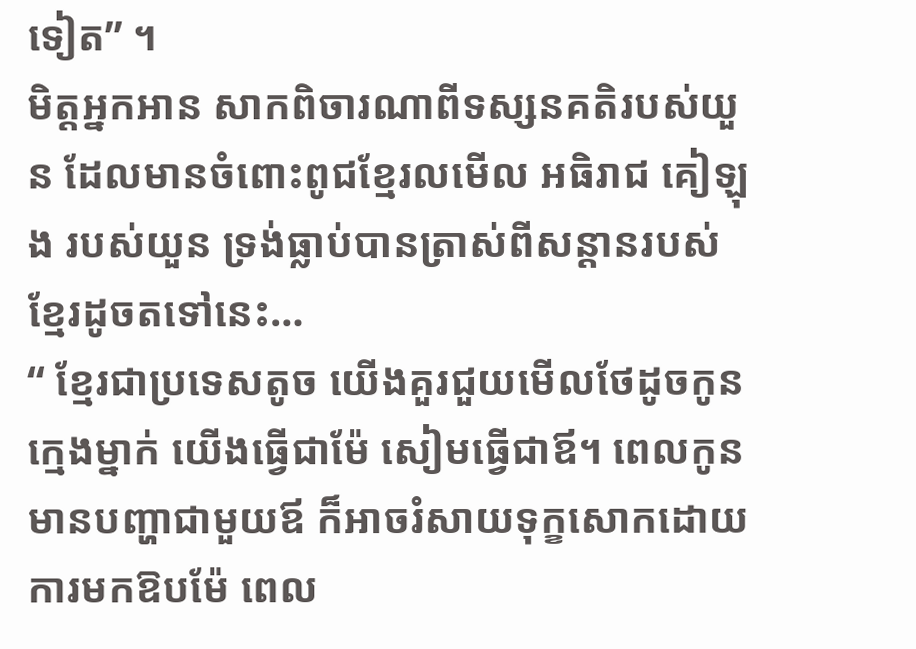ទៀត” ។
មិត្តអ្នកអាន សាកពិចារណាពីទស្សនគតិរបស់យួន ដែលមានចំពោះពូជខ្មែរលមើល អធិរាជ គៀឡុង របស់យួន ទ្រង់ធ្លាប់បានត្រាស់ពីសន្តានរបស់ខ្មែរដូចតទៅនេះ…
“ ខ្មែរជាប្រទេសតូច យើងគួរជួយមើលថែដូចកូនក្មេងម្នាក់ យើងធ្វើជាម៉ែ សៀមធ្វើជាឪ។ ពេលកូនមានបញ្ហាជាមួយឪ ក៏អាចរំសាយទុក្ខសោកដោយការមកឱបម៉ែ ពេល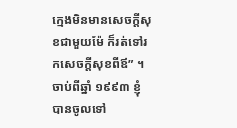ក្មេងមិនមានសេចក្តីសុខជាមួយម៉ែ ក៏រត់ទៅរកសេចក្តីសុខពីឪ” ។
ចាប់ពីឆ្នាំ ១៩៩៣ ខ្ញុំបានចូលទៅ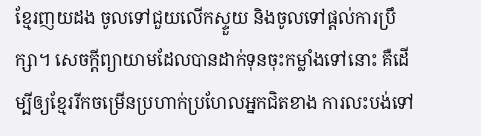ខ្មែរញយដង ចូលទៅជួយលើកស្ទួយ និងចូលទៅផ្តល់ការប្រឹក្សា។ សេចក្តីព្យាយាមដែលបានដាក់ទុនចុះកម្លាំងទៅនោះ គឺដើម្បីឲ្យខ្មែររីកចម្រើនប្រហាក់ប្រហែលអ្នកជិតខាង ការលះបង់ទៅ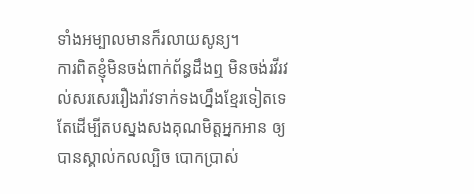ទាំងអម្បាលមានក៏រលាយសូន្យ។
ការពិតខ្ញុំមិនចង់ពាក់ព័ន្ធដឹងឮ មិនចង់រវីរវល់សរសេររឿងរ៉ាវទាក់ទងហ្នឹងខ្មែរទៀតទេ តែដើម្បីតបស្នងសងគុណមិត្តអ្នកអាន ឲ្យបានស្គាល់កលល្បិច បោកប្រាស់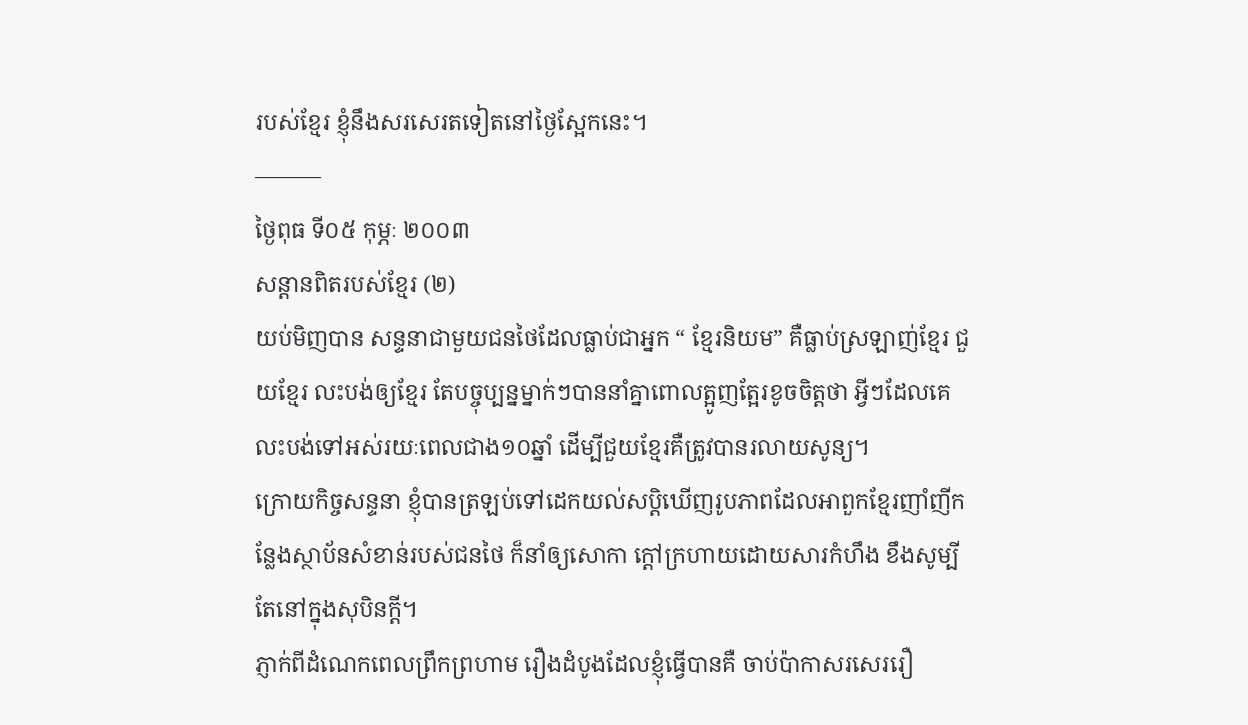របស់ខ្មែរ ខ្ញុំនឹងសរសេរតទៀតនៅថ្ងៃស្អែកនេះ។
———
ថ្ងៃពុធ ទី០៥ កុម្ភៈ ២០០៣
សន្តានពិតរបស់ខ្មែរ (២)
យប់មិញបាន សន្ទនាជាមួយជនថៃដែលធ្លាប់ជាអ្នក “ ខ្មែរនិយម” គឺធ្លាប់ស្រឡាញ់ខ្មែរ ជួយខ្មែរ លះបង់ឲ្យខ្មែរ តែបច្ចុប្បន្នម្នាក់ៗបាននាំគ្នាពោលត្អូញត្អែរខូចចិត្តថា អ្វីៗដែលគេលះបង់ទៅអស់រយៈពេលជាង១០ឆ្នាំ ដើម្បីជួយខ្មែរគឺត្រូវបានរលាយសូន្យ។
ក្រោយកិច្ចសន្ទនា ខ្ញុំបានត្រឡប់ទៅដេកយល់សប្តិឃើញរូបភាពដែលអាពួកខ្មែរញាំញីកន្លែងស្ថាប័នសំខាន់របស់ជនថៃ ក៏នាំឲ្យសោកា ក្តៅក្រហាយដោយសារកំហឹង ខឹងសូម្បីតែនៅក្នុងសុបិនក្ដី។
ភ្ញាក់ពីដំណេកពេលព្រឹកព្រហាម រឿងដំបូងដែលខ្ញុំធ្វើបានគឺ ចាប់ប៉ាកាសរសេររឿ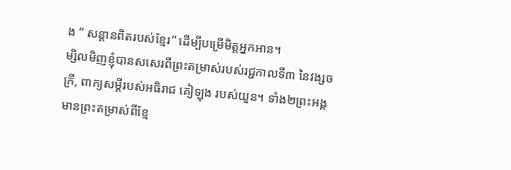ង “ សន្តានពិតរបស់ខ្មែរ” ដើម្បីបម្រើមិត្តអ្នកអាន។
ម្សិលមិញខ្ញុំបានសសេរពីព្រះតម្រាស់របស់រជ្ជកាលទី៣ នៃវង្សចក្រី, ពាក្យសម្តីរបស់អធិរាជ គៀឡុង របស់យួន។ ទាំង២ព្រះអង្គមានព្រះតម្រាស់ពីខ្មែ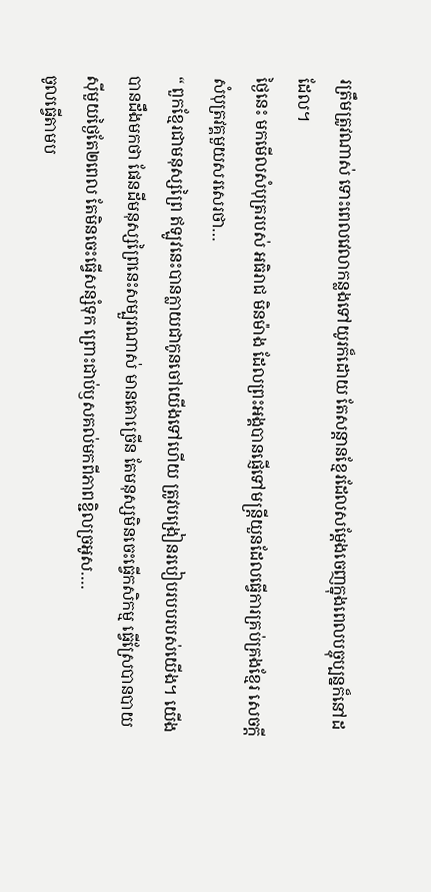រត្រឹមត្រូវណាស់ ទោះពេលវេលាកន្លងទៅយូរក៏ដោយ តែសន្តានខ្មែរដែលសម្តែងចេញក្នុងពេលបច្ចុប្បន្នក៏នៅដដែល។
ថ្ងៃនេះ មកមើលសំបុត្ររបស់ អធិរាជ មិនម៉ាង ដែលព្រះអង្គបានផ្ញើទៅមន្ត្រីយួនដែលធ្វើការគ្រប់គ្រងខ្មែរ សេចក្តីសំបុត្រវគ្គមួយសរសេរថា…
“ ពួកខ្មែរជាមនុស្សព្រៃ ឥឡូវនេះបានក្លាយជាកូនចៅយើងទៅហើយ ត្រូវបង្រៀនរបៀបរបបរបស់យើង។ យើងបានដឹងមកថា ផែនដីមនុស្សព្រៃនេះសម្បួរណាស់ មានគោច្រើន តែមនុស្សមិនចេះធ្វើកសិកម្ម ធ្វើស្រែបានបាយស៊ីមួយថ្ងៃតែ២ពេល តែមិនចេះធ្វើសន្សំទុក ព្រោះជាប់ឫសគល់មកពីភាពខ្ជិលច្រអូស….
ចូលធ្វើតាមប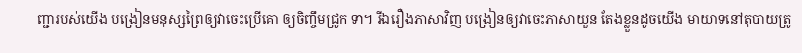ញ្ជារបស់យើង បង្រៀនមនុស្សព្រៃឲ្យវាចេះប្រើគោ ឲ្យចិញ្ចឹមជ្រូក ទា។ រីឯរឿងភាសាវិញ បង្រៀនឲ្យវាចេះភាសាយួន តែងខ្លួនដូចយើង មាយាទនៅតុបាយត្រូ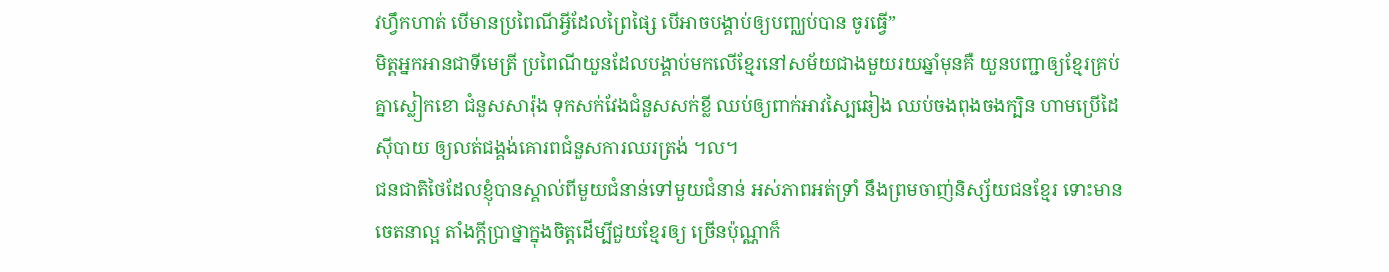វហ្វឹកហាត់ បើមានប្រពៃណីអ្វីដែលព្រៃផ្សៃ បើអាចបង្គាប់ឲ្យបញ្ឈប់បាន ចូរធ្វើ”
មិត្តអ្នកអានជាទីមេត្រី ប្រពៃណីយួនដែលបង្គាប់មកលើខ្មែរនៅសម័យជាងមួយរយឆ្នាំមុនគឺ យួនបញ្ជាឲ្យខ្មែរគ្រប់គ្នាស្លៀកខោ ជំនួសសារ៉ុង ទុកសក់វែងជំនួសសក់ខ្លី ឈប់ឲ្យពាក់អាវស្បៃឆៀង ឈប់ចងពុងចងក្បិន ហាមប្រើដៃស៊ីបាយ ឲ្យលត់ជង្គង់គោរពជំនួសការឈរត្រង់ ។ល។
ជនជាតិថៃដែលខ្ញុំបានស្គាល់ពីមួយជំនាន់ទៅមួយជំនាន់ អស់ភាពអត់ទ្រាំ នឹងព្រមចាញ់និស្ស័យជនខ្មែរ ទោះមានចេតនាល្អ តាំងក្តីប្រាថ្នាក្នុងចិត្តដើម្បីជួយខ្មែរឲ្យ ច្រើនប៉ុណ្ណាក៏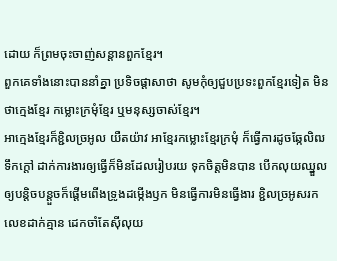ដោយ ក៏ព្រមចុះចាញ់សន្តានពួកខ្មែរ។
ពួកគេទាំងនោះបាននាំគ្នា ប្រទិចផ្តាសាថា សូមកុំឲ្យជួបប្រទះពួកខ្មែរទៀត មិនថាក្មេងខ្មែរ កម្លោះក្រមុំខ្មែរ ឬមនុស្សចាស់ខ្មែរ។
អាក្មេងខ្មែរក៏ខ្ជិលច្រអូល យឺតយ៉ាវ អាខ្មែរកម្លោះខ្មែរក្រមុំ ក៏ធ្វើការដូចឆ្កែលិឍទឹកក្តៅ ដាក់ការងារឲ្យធ្វើក៏មិនដែលរៀបរយ ទុកចិត្តមិនបាន បើកលុយឈ្នួលឲ្យបន្តិចបន្តួចក៏ផ្តើមពើងទ្រូងដម្កើងឫក មិនធ្វើការមិនធ្វើងារ ខ្ជិលច្រអូសរកលេខដាក់គ្មាន ដេកចាំតែស៊ីលុយ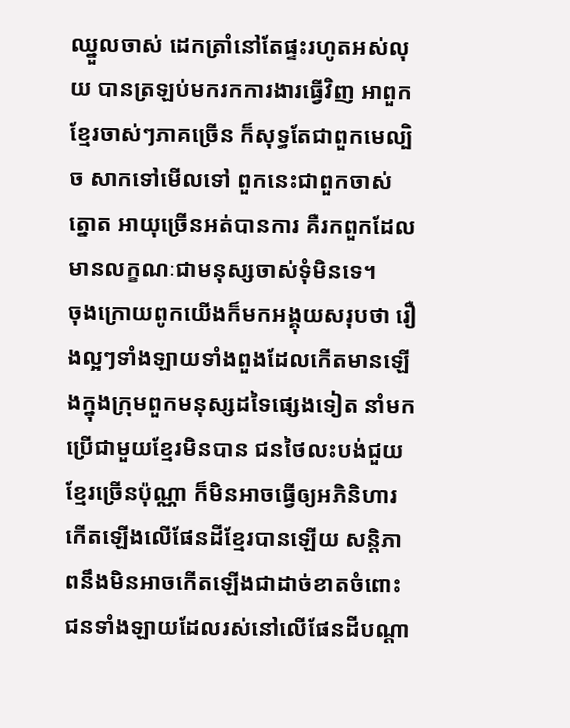ឈ្នួលចាស់ ដេកត្រាំនៅតែផ្ទះរហូតអស់លុយ បានត្រឡប់មករកការងារធ្វើវិញ អាពួកខ្មែរចាស់ៗភាគច្រើន ក៏សុទ្ធតែជាពួកមេល្បិច សាកទៅមើលទៅ ពួកនេះជាពួកចាស់ត្នោត អាយុច្រើនអត់បានការ គឺរកពួកដែលមានលក្ខណៈជាមនុស្សចាស់ទុំមិនទេ។
ចុងក្រោយពូកយើងក៏មកអង្គុយសរុបថា រឿងល្អៗទាំងឡាយទាំងពួងដែលកើតមានឡើងក្នុងក្រុមពួកមនុស្សដទៃផ្សេងទៀត នាំមកប្រើជាមួយខ្មែរមិនបាន ជនថៃលះបង់ជួយខ្មែរច្រើនប៉ុណ្ណា ក៏មិនអាចធ្វើឲ្យអភិនិហារកើតឡើងលើផែនដីខ្មែរបានឡើយ សន្តិភាពនឹងមិនអាចកើតឡើងជាដាច់ខាតចំពោះជនទាំងឡាយដែលរស់នៅលើផែនដីបណ្តា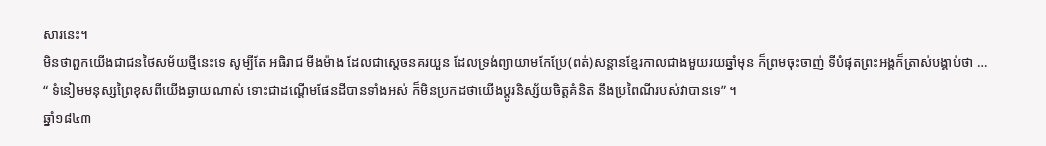សារនេះ។
មិនថាពួកយើងជាជនថៃសម័យថ្មីនេះទេ សូម្បីតែ អធិរាជ មីងម៉ាង ដែលជាស្តេចនគរយួន ដែលទ្រង់ព្យាយាមកែប្រែ(ពត់)សន្តានខ្មែរកាលជាងមួយរយឆ្នាំមុន ក៏ព្រមចុះចាញ់ ទីបំផុតព្រះអង្គក៏ត្រាស់បង្គាប់ថា …
“ ទំនៀមមនុស្សព្រៃខុសពីយើងឆ្ងាយណាស់ ទោះជាដណ្តើមផែនដីបានទាំងអស់ ក៏មិនប្រកដថាយើងប្តូរនិស្ស័យចិត្តគំនិត នឹងប្រពៃណីរបស់វាបានទេ” ។
ឆ្នាំ១៨៤៣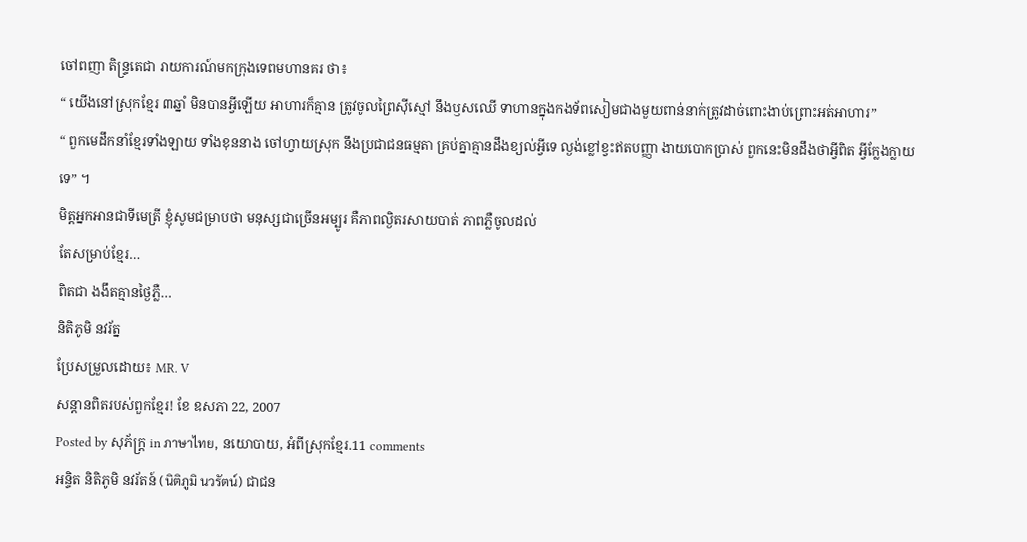ចៅពញា តិន្ទ្រតេជា រាយការណ៍មកក្រុងទេពមហានគរ ថា៖
“ យើងនៅស្រុកខ្មែរ ៣ឆ្នាំ មិនបានអ្វីឡើយ អាហារក៏គ្មាន ត្រូវចូលព្រៃស៊ីស្មៅ នឹងឫសឈើ ទាហានក្នុងកងទ័ពសៀមជាងមួយពាន់នាក់ត្រូវដាច់ពោះងាប់ព្រោះអត់អាហារ”
“ ពួកមេដឹកនាំខ្មែរទាំងឡាយ ទាំងខុននាង ចៅហ្វាយស្រុក នឹងប្រជាជនធម្មតា គ្រប់គ្នាគ្មានដឹងខ្យល់អ្វីទេ ល្ងង់ខ្លៅខ្វះឥតបញ្ញា ងាយបោកប្រាស់ ពួកនេះមិនដឹងថាអ្វីពិត អ្វីក្លែងក្លាយទេ” ។
មិត្តអ្នកអានជាទីមេត្រី ខ្ញុំសូមជម្រាបថា មនុស្សជាច្រើនអម្បូរ គឺភាពល្ងិតរសាយបាត់ ភាពភ្លឺចូលដល់
តែសម្រាប់ខ្មែរ…
ពិតជា ងងឹតគ្មានថ្ងៃភ្លឺ…
និតិភូមិ នវរ័ត្ន
ប្រែសម្រួលដោយ៖ MR. V
សន្ដានពិតរបស់ពួកខ្មែរ! ខែ ឧសភា 22, 2007
Posted by សុភ័ក្ត្រ in ภาษาไทย, នយោបាយ, អំពីស្រុកខ្មែរ.11 comments
អន្ទិត និតិភូមិ នវរ័តន៍ (นิติภูมิ นวรัตน์) ជាជន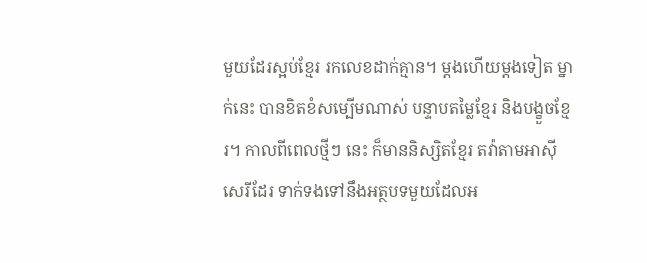មួយដែរស្អប់ខ្មែរ រកលេខដាក់គ្មាន។ ម្ដងហើយម្ដងទៀត ម្នាក់នេះ បានខិតខំសម្បើមណាស់ បន្ទាបតម្លៃខ្មែរ និងបង្ខួចខ្មែរ។ កាលពីពេលថ្មីៗ នេះ ក៏មាននិស្សិតខ្មែរ តវ៉ាតាមអាស៊ីសេរីដែរ ទាក់ទងទៅនឹងអត្ថបទមួយដែលអ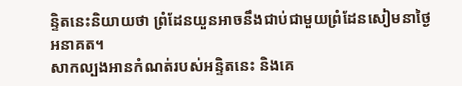ន្ទិតនេះនិយាយថា ព្រំដែនយួនអាចនឹងជាប់ជាមួយព្រំដែនសៀមនាថ្ងៃអនាគត។
សាកល្បងអានកំណត់របស់អន្ទិតនេះ និងគេ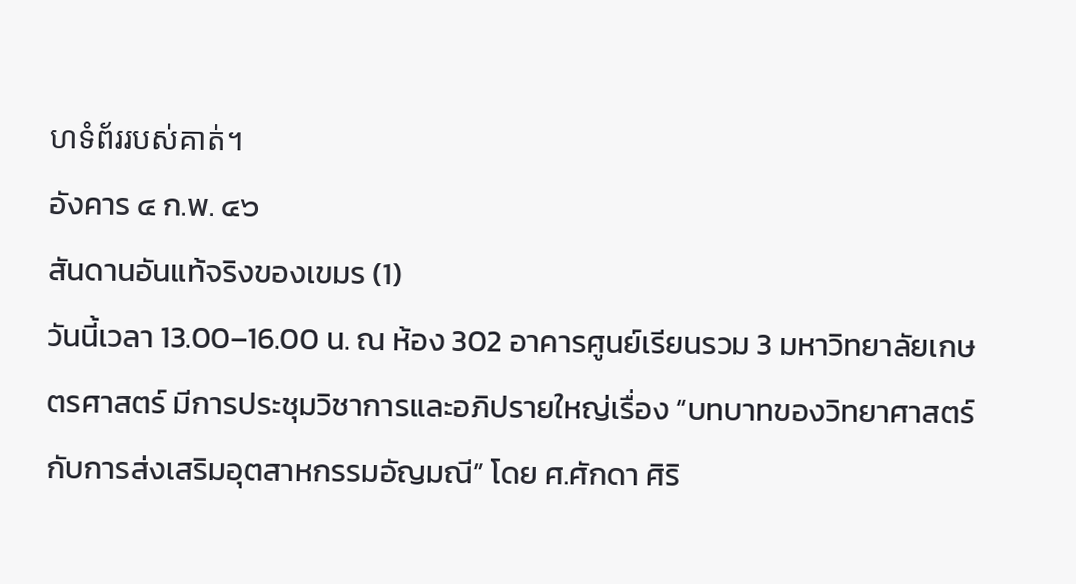ហទំព័ររបស់គាត់។
อังคาร ๔ ก.พ. ๔๖
สันดานอันแท้จริงของเขมร (1)
วันนี้เวลา 13.00–16.00 น. ณ ห้อง 302 อาคารศูนย์เรียนรวม 3 มหาวิทยาลัยเกษตรศาสตร์ มีการประชุมวิชาการและอภิปรายใหญ่เรื่อง “บทบาทของวิทยาศาสตร์กับการส่งเสริมอุตสาหกรรมอัญมณี” โดย ศ.ศักดา ศิริ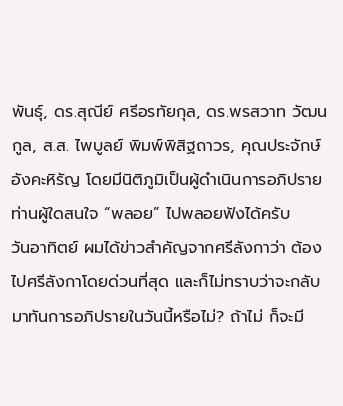พันธุ์, ดร.สุณีย์ ศรีอรทัยกุล, ดร.พรสวาท วัฒนกูล, ส.ส. ไพบูลย์ พิมพ์พิสิฐถาวร, คุณประจักษ์ อังคะหิรัญ โดยมีนิติภูมิเป็นผู้ดำเนินการอภิปราย ท่านผู้ใดสนใจ “พลอย” ไปพลอยฟังได้ครับ
วันอาทิตย์ ผมได้ข่าวสำคัญจากศรีลังกาว่า ต้องไปศรีลังกาโดยด่วนที่สุด และก็ไม่ทราบว่าจะกลับมาทันการอภิปรายในวันนี้หรือไม่? ถ้าไม่ ก็จะมี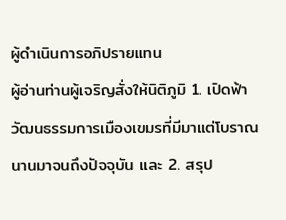ผู้ดำเนินการอภิปรายแทน
ผู้อ่านท่านผู้เจริญสั่งให้นิติภูมิ 1. เปิดฟ้าวัฒนธรรมการเมืองเขมรที่มีมาแต่โบราณนานมาจนถึงปัจจุบัน และ 2. สรุป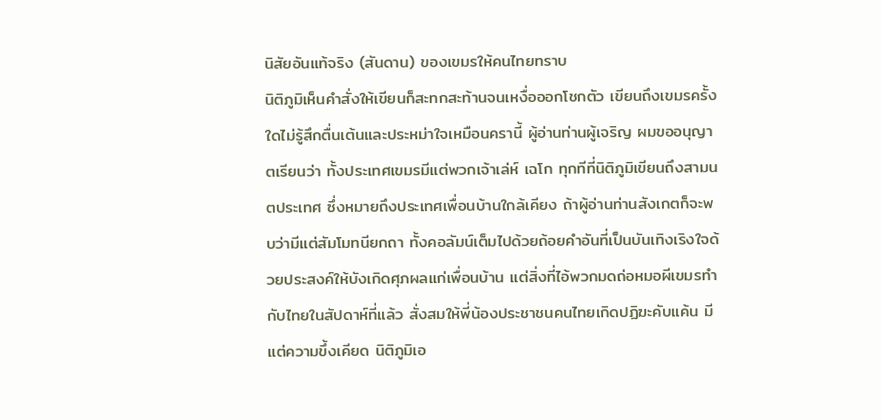นิสัยอันแท้จริง (สันดาน) ของเขมรให้คนไทยทราบ
นิติภูมิเห็นคำสั่งให้เขียนก็สะทกสะท้านจนเหงื่อออกโชกตัว เขียนถึงเขมรครั้งใดไม่รู้สึกตื่นเต้นและประหม่าใจเหมือนครานี้ ผู้อ่านท่านผู้เจริญ ผมขออนุญาตเรียนว่า ทั้งประเทศเขมรมีแต่พวกเจ้าเล่ห์ เฉโก ทุกทีที่นิติภูมิเขียนถึงสามนตประเทศ ซึ่งหมายถึงประเทศเพื่อนบ้านใกล้เคียง ถ้าผู้อ่านท่านสังเกตก็จะพบว่ามีแต่สัมโมทนียกถา ทั้งคอลัมน์เต็มไปด้วยถ้อยคำอันที่เป็นบันเทิงเริงใจด้วยประสงค์ให้บังเกิดศุภผลแก่เพื่อนบ้าน แต่สิ่งที่ไอ้พวกมดถ่อหมอผีเขมรทำกับไทยในสัปดาห์ที่แล้ว สั่งสมให้พี่น้องประชาชนคนไทยเกิดปฏิฆะคับแค้น มีแต่ความขึ้งเคียด นิติภูมิเอ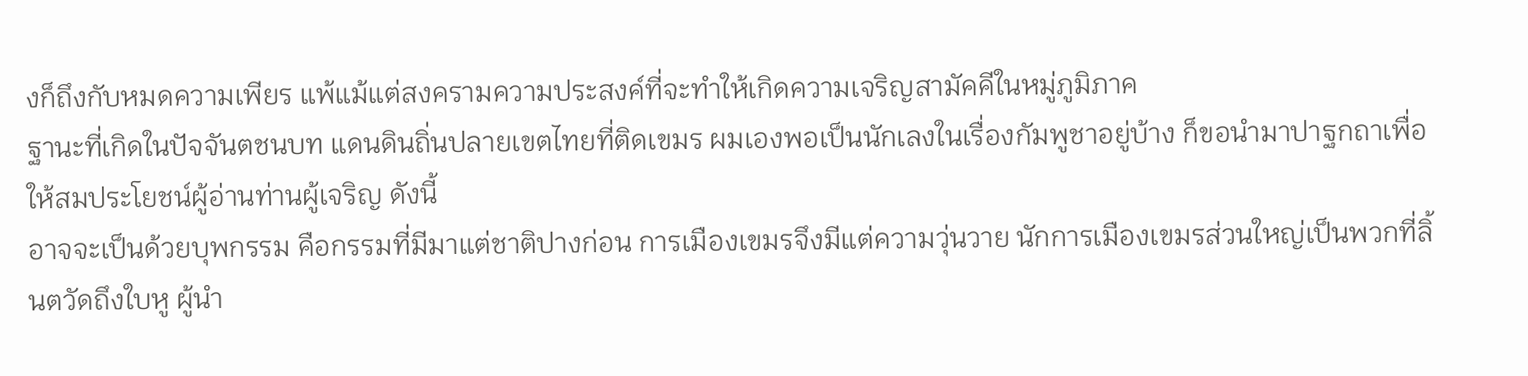งก็ถึงกับหมดความเพียร แพ้แม้แต่สงครามความประสงค์ที่จะทำให้เกิดความเจริญสามัคคีในหมู่ภูมิภาค
ฐานะที่เกิดในปัจจันตชนบท แดนดินถิ่นปลายเขตไทยที่ติดเขมร ผมเองพอเป็นนักเลงในเรื่องกัมพูชาอยู่บ้าง ก็ขอนำมาปาฐกถาเพื่อให้สมประโยชน์ผู้อ่านท่านผู้เจริญ ดังนี้
อาจจะเป็นด้วยบุพกรรม คือกรรมที่มีมาแต่ชาติปางก่อน การเมืองเขมรจึงมีแต่ความวุ่นวาย นักการเมืองเขมรส่วนใหญ่เป็นพวกที่ลิ้นตวัดถึงใบหู ผู้นำ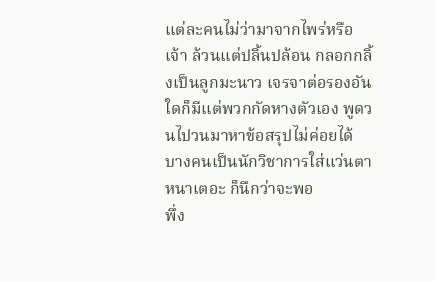แต่ละคนไม่ว่ามาจากไพร่หรือเจ้า ล้วนแต่ปลิ้นปล้อน กลอกกลิ้งเป็นลูกมะนาว เจรจาต่อรองอันใดก็มีแต่พวกกัดหางตัวเอง พูดวนไปวนมาหาข้อสรุปไม่ค่อยได้ บางคนเป็นนักวิชาการใส่แว่นตาหนาเตอะ ก็นึกว่าจะพอ
พึ่ง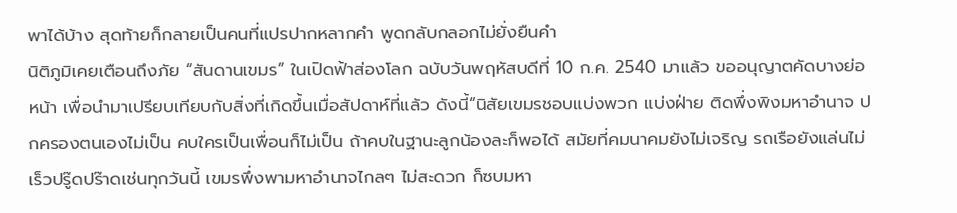พาได้บ้าง สุดท้ายก็กลายเป็นคนที่แปรปากหลากคำ พูดกลับกลอกไม่ยั่งยืนคำ
นิติภูมิเคยเตือนถึงภัย “สันดานเขมร” ในเปิดฟ้าส่องโลก ฉบับวันพฤหัสบดีที่ 10 ก.ค. 2540 มาแล้ว ขออนุญาตคัดบางย่อหน้า เพื่อนำมาเปรียบเทียบกับสิ่งที่เกิดขึ้นเมื่อสัปดาห์ที่แล้ว ดังนี้“นิสัยเขมรชอบแบ่งพวก แบ่งฝ่าย ติดพึ่งพิงมหาอำนาจ ปกครองตนเองไม่เป็น คบใครเป็นเพื่อนก็ไม่เป็น ถ้าคบในฐานะลูกน้องละก็พอได้ สมัยที่คมนาคมยังไม่เจริญ รถเรือยังแล่นไม่เร็วปรู๊ดปร๊าดเช่นทุกวันนี้ เขมรพึ่งพามหาอำนาจไกลๆ ไม่สะดวก ก็ซบมหา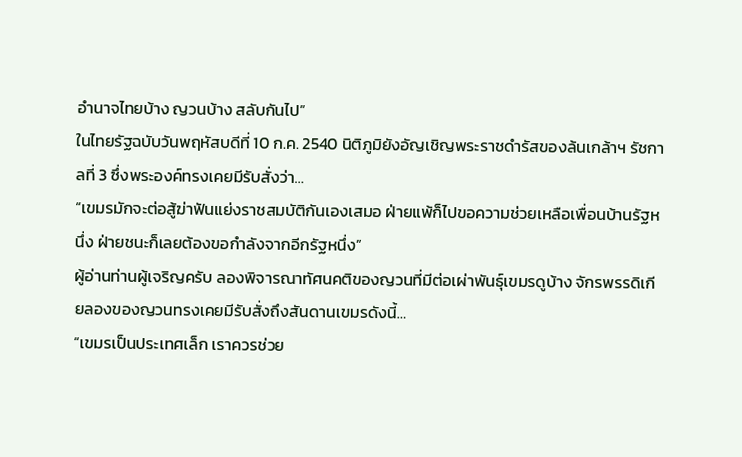อำนาจไทยบ้าง ญวนบ้าง สลับกันไป”
ในไทยรัฐฉบับวันพฤหัสบดีที่ 10 ก.ค. 2540 นิติภูมิยังอัญเชิญพระราชดำรัสของล้นเกล้าฯ รัชกาลที่ 3 ซึ่งพระองค์ทรงเคยมีรับสั่งว่า…
“เขมรมักจะต่อสู้ฆ่าฟันแย่งราชสมบัติกันเองเสมอ ฝ่ายแพ้ก็ไปขอความช่วยเหลือเพื่อนบ้านรัฐหนึ่ง ฝ่ายชนะก็เลยต้องขอกำลังจากอีกรัฐหนึ่ง”
ผู้อ่านท่านผู้เจริญครับ ลองพิจารณาทัศนคติของญวนที่มีต่อเผ่าพันธุ์เขมรดูบ้าง จักรพรรดิเกียลองของญวนทรงเคยมีรับสั่งถึงสันดานเขมรดังนี้…
“เขมรเป็นประเทศเล็ก เราควรช่วย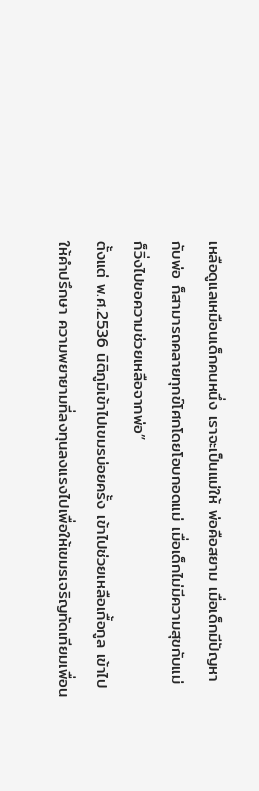เหลือดูแลเหมือนเด็กคนหนึ่ง เราจะเป็นแม่ให้ พ่อคือสยาม เมื่อเด็กมีปัญหากับพ่อ ก็สามารถคลายทุกข์โศกโดยโอบกอดแม่ เมื่อเด็กไม่มีความสุขกับแม่ ก็วิ่งไปขอความช่วยเหลือจากพ่อ”
ตั้งแต่ พ.ศ.2536 นิติภูมิเข้าไปเขมรบ่อยครั้ง เข้าไปช่วยเหลือเกื้อกูล เข้าไปให้คำปรึกษา ความพยายามที่ลงทุนลงแรงไปเพื่อให้เขมรเจริญทัดเทียมเพื่อน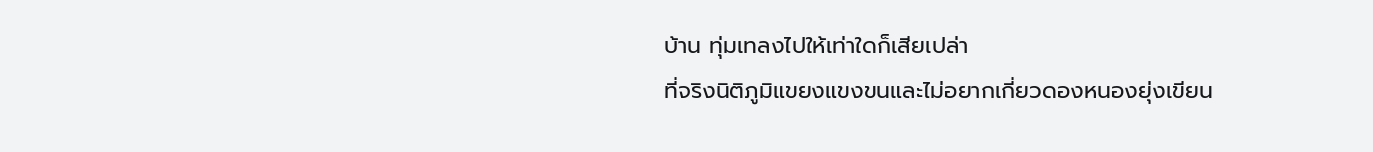บ้าน ทุ่มเทลงไปให้เท่าใดก็เสียเปล่า
ที่จริงนิติภูมิแขยงแขงขนและไม่อยากเกี่ยวดองหนองยุ่งเขียน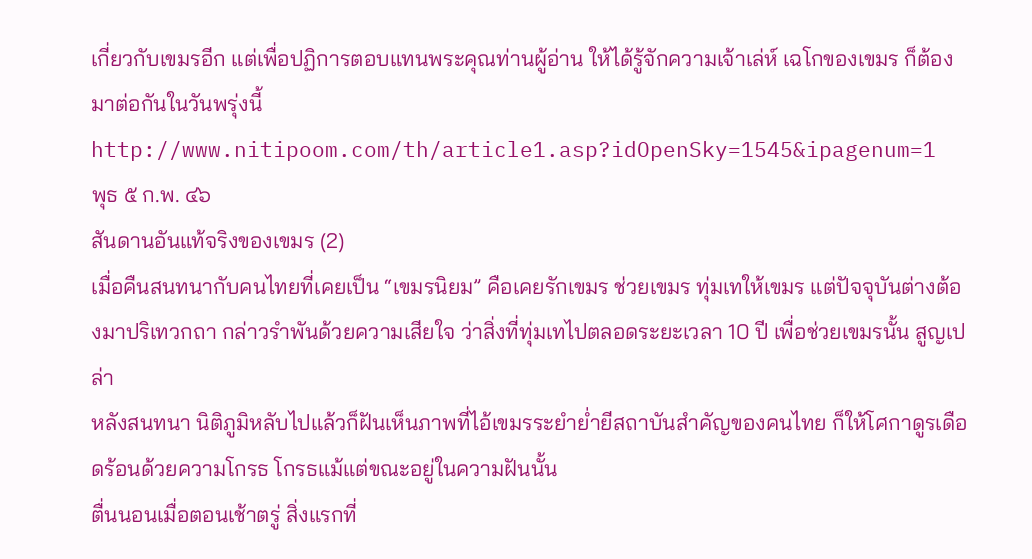เกี่ยวกับเขมรอีก แต่เพื่อปฏิการตอบแทนพระคุณท่านผู้อ่าน ให้ได้รู้จักความเจ้าเล่ห์ เฉโกของเขมร ก็ต้องมาต่อกันในวันพรุ่งนี้
http://www.nitipoom.com/th/article1.asp?idOpenSky=1545&ipagenum=1
พุธ ๕ ก.พ. ๔๖
สันดานอันแท้จริงของเขมร (2)
เมื่อคืนสนทนากับคนไทยที่เคยเป็น “เขมรนิยม” คือเคยรักเขมร ช่วยเขมร ทุ่มเทให้เขมร แต่ปัจจุบันต่างต้องมาปริเทวกถา กล่าวรำพันด้วยความเสียใจ ว่าสิ่งที่ทุ่มเทไปตลอดระยะเวลา 10 ปี เพื่อช่วยเขมรนั้น สูญเปล่า
หลังสนทนา นิติภูมิหลับไปแล้วก็ฝันเห็นภาพที่ไอ้เขมรระยำยํ่ายีสถาบันสำคัญของคนไทย ก็ให้โศกาดูรเดือดร้อนด้วยความโกรธ โกรธแม้แต่ขณะอยู่ในความฝันนั้น
ตื่นนอนเมื่อตอนเช้าตรู่ สิ่งแรกที่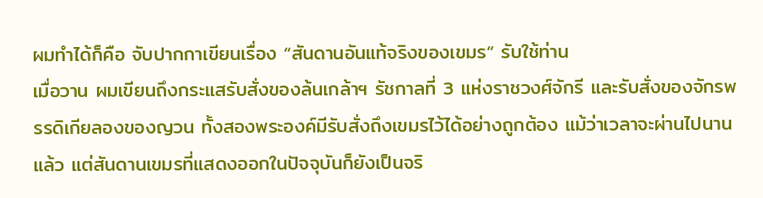ผมทำได้ก็คือ จับปากกาเขียนเรื่อง “สันดานอันแท้จริงของเขมร” รับใช้ท่าน
เมื่อวาน ผมเขียนถึงกระแสรับสั่งของล้นเกล้าฯ รัชกาลที่ 3 แห่งราชวงศ์จักรี และรับสั่งของจักรพรรดิเกียลองของญวน ทั้งสองพระองค์มีรับสั่งถึงเขมรไว้ได้อย่างถูกต้อง แม้ว่าเวลาจะผ่านไปนานแล้ว แต่สันดานเขมรที่แสดงออกในปัจจุบันก็ยังเป็นจริ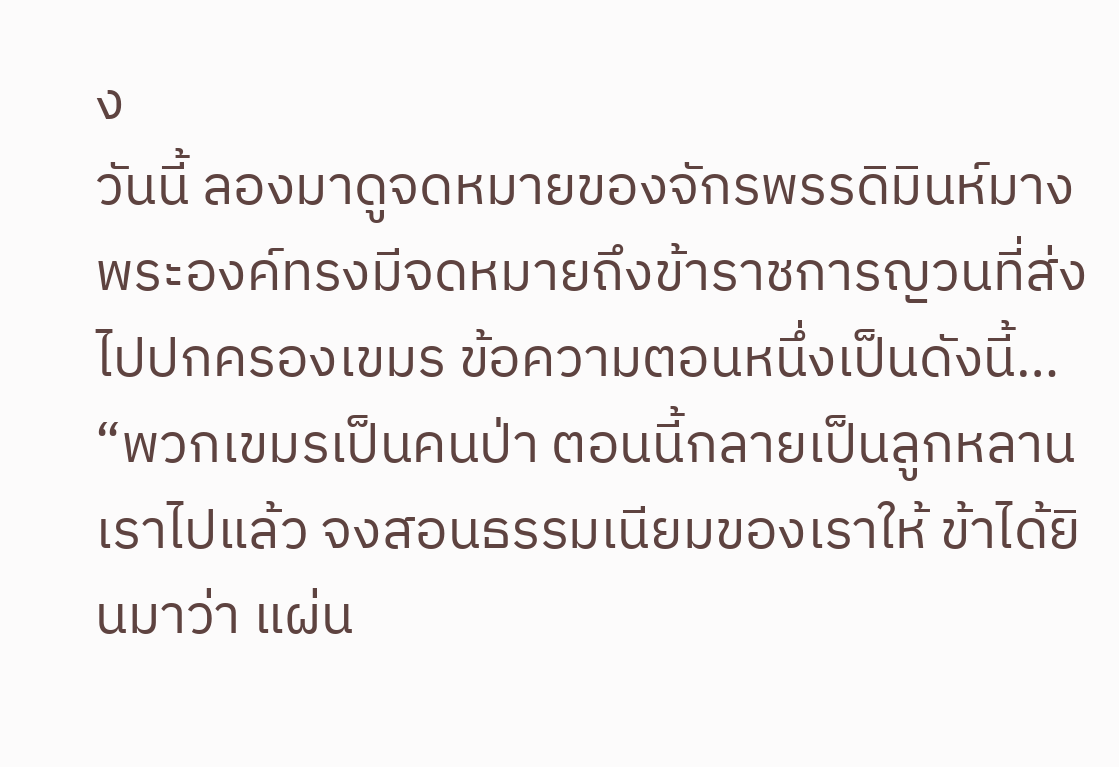ง
วันนี้ ลองมาดูจดหมายของจักรพรรดิมินห์มาง พระองค์ทรงมีจดหมายถึงข้าราชการญวนที่ส่งไปปกครองเขมร ข้อความตอนหนึ่งเป็นดังนี้…
“พวกเขมรเป็นคนป่า ตอนนี้กลายเป็นลูกหลานเราไปแล้ว จงสอนธรรมเนียมของเราให้ ข้าได้ยินมาว่า แผ่น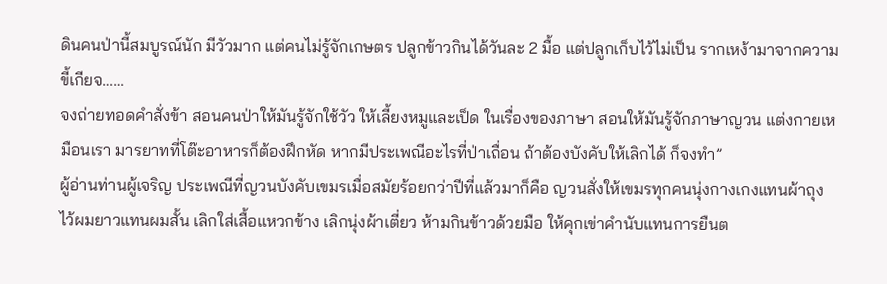ดินคนป่านี้สมบูรณ์นัก มีวัวมาก แต่คนไม่รู้จักเกษตร ปลูกข้าวกินได้วันละ 2 มื้อ แต่ปลูกเก็บไว้ไม่เป็น รากเหง้ามาจากความขี้เกียจ……
จงถ่ายทอดคำสั่งข้า สอนคนป่าให้มันรู้จักใช้วัว ให้เลี้ยงหมูและเป็ด ในเรื่องของภาษา สอนให้มันรู้จักภาษาญวน แต่งกายเหมือนเรา มารยาทที่โต๊ะอาหารก็ต้องฝึกหัด หากมีประเพณีอะไรที่ป่าเถื่อน ถ้าต้องบังคับให้เลิกได้ ก็จงทำ”
ผู้อ่านท่านผู้เจริญ ประเพณีที่ญวนบังคับเขมรเมื่อสมัยร้อยกว่าปีที่แล้วมาก็คือ ญวนสั่งให้เขมรทุกคนนุ่งกางเกงแทนผ้าถุง ไว้ผมยาวแทนผมสั้น เลิกใส่เสื้อแหวกข้าง เลิกนุ่งผ้าเตี่ยว ห้ามกินข้าวด้วยมือ ให้คุกเข่าคำนับแทนการยืนต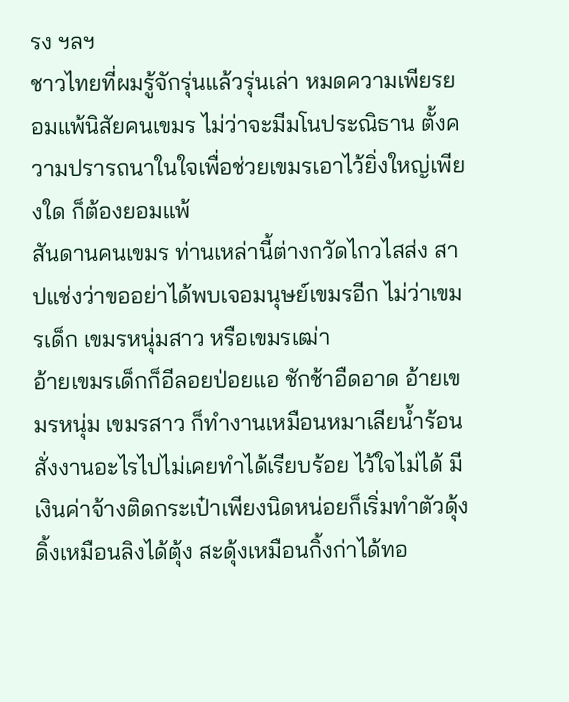รง ฯลฯ
ชาวไทยที่ผมรู้จักรุ่นแล้วรุ่นเล่า หมดความเพียรยอมแพ้นิสัยคนเขมร ไม่ว่าจะมีมโนประณิธาน ตั้งความปรารถนาในใจเพื่อช่วยเขมรเอาไว้ยิ่งใหญ่เพียงใด ก็ต้องยอมแพ้
สันดานคนเขมร ท่านเหล่านี้ต่างกวัดไกวไสส่ง สาปแช่งว่าขออย่าได้พบเจอมนุษย์เขมรอีก ไม่ว่าเขมรเด็ก เขมรหนุ่มสาว หรือเขมรเฒ่า
อ้ายเขมรเด็กก็อีลอยป่อยแอ ชักช้าอืดอาด อ้ายเขมรหนุ่ม เขมรสาว ก็ทำงานเหมือนหมาเลียนํ้าร้อน สั่งงานอะไรไปไม่เคยทำได้เรียบร้อย ไว้ใจไม่ได้ มีเงินค่าจ้างติดกระเป๋าเพียงนิดหน่อยก็เริ่มทำตัวดุ้งดิ้งเหมือนลิงได้ตุ้ง สะดุ้งเหมือนกิ้งก่าได้ทอ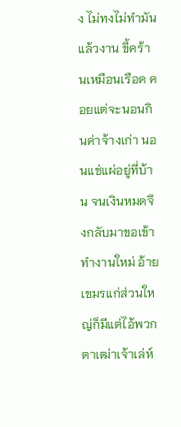ง ไม่ทงไม่ทำมันแล้วงาน ขี้คร้านเหมือนเรือด คอยแต่จะนอนกินค่าจ้างเก่า นอนแช่แผ่อยู่ที่บ้าน จนเงินหมดจึงกลับมาขอเข้าทำงานใหม่ อ้ายเขมรแก่ส่วนใหญ่ก็มีแต่ไอ้พวกตาเฒ่าเจ้าเล่ห์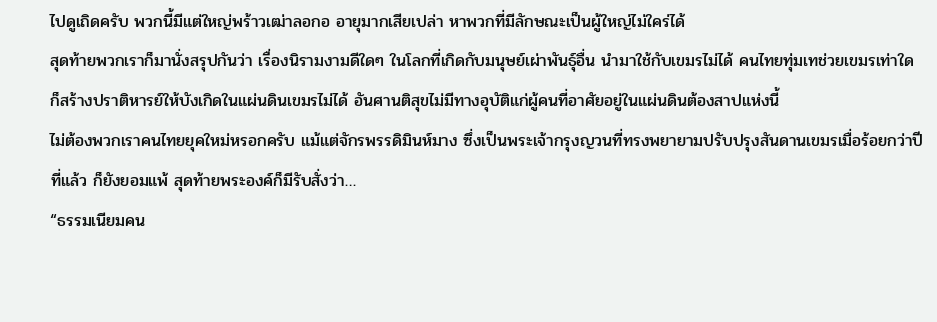ไปดูเถิดครับ พวกนี้มีแต่ใหญ่พร้าวเฒ่าลอกอ อายุมากเสียเปล่า หาพวกที่มีลักษณะเป็นผู้ใหญ่ไม่ใคร่ได้
สุดท้ายพวกเราก็มานั่งสรุปกันว่า เรื่องนิรามงามดีใดๆ ในโลกที่เกิดกับมนุษย์เผ่าพันธุ์อื่น นำมาใช้กับเขมรไม่ได้ คนไทยทุ่มเทช่วยเขมรเท่าใด ก็สร้างปราติหารย์ให้บังเกิดในแผ่นดินเขมรไม่ได้ อันศานติสุขไม่มีทางอุบัติแก่ผู้คนที่อาศัยอยู่ในแผ่นดินต้องสาปแห่งนี้
ไม่ต้องพวกเราคนไทยยุคใหม่หรอกครับ แม้แต่จักรพรรดิมินห์มาง ซึ่งเป็นพระเจ้ากรุงญวนที่ทรงพยายามปรับปรุงสันดานเขมรเมื่อร้อยกว่าปีที่แล้ว ก็ยังยอมแพ้ สุดท้ายพระองค์ก็มีรับสั่งว่า…
“ธรรมเนียมคน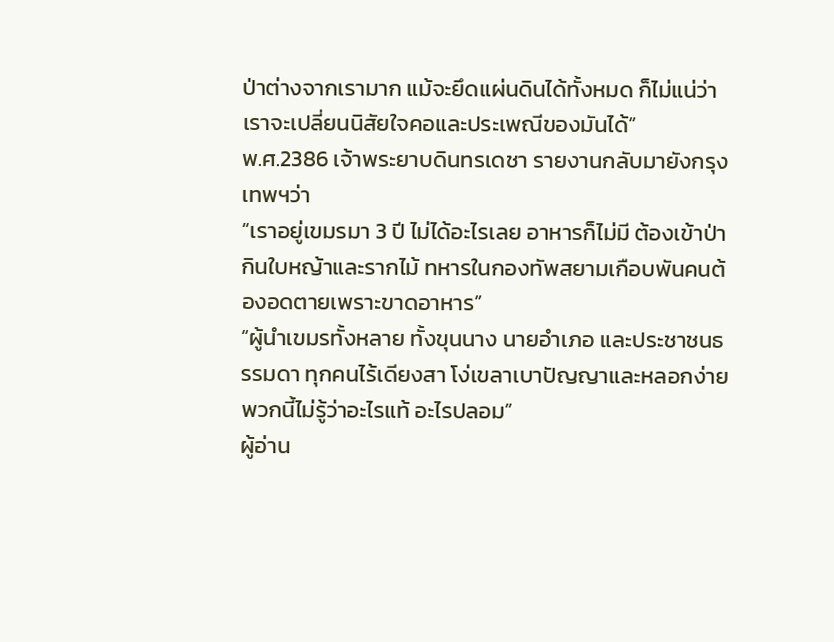ป่าต่างจากเรามาก แม้จะยึดแผ่นดินได้ทั้งหมด ก็ไม่แน่ว่า เราจะเปลี่ยนนิสัยใจคอและประเพณีของมันได้”
พ.ศ.2386 เจ้าพระยาบดินทรเดชา รายงานกลับมายังกรุงเทพฯว่า
“เราอยู่เขมรมา 3 ปี ไม่ได้อะไรเลย อาหารก็ไม่มี ต้องเข้าป่ากินใบหญ้าและรากไม้ ทหารในกองทัพสยามเกือบพันคนต้องอดตายเพราะขาดอาหาร”
“ผู้นำเขมรทั้งหลาย ทั้งขุนนาง นายอำเภอ และประชาชนธรรมดา ทุกคนไร้เดียงสา โง่เขลาเบาปัญญาและหลอกง่าย พวกนี้ไม่รู้ว่าอะไรแท้ อะไรปลอม”
ผู้อ่าน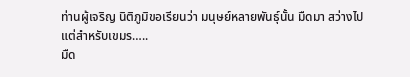ท่านผู้เจริญ นิติภูมิขอเรียนว่า มนุษย์หลายพันธุ์นั้น มืดมา สว่างไป
แต่สำหรับเขมร…..
มืด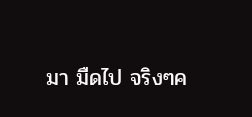มา มืดไป จริงๆค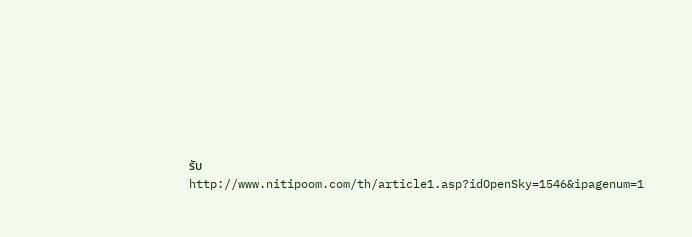รับ
http://www.nitipoom.com/th/article1.asp?idOpenSky=1546&ipagenum=1